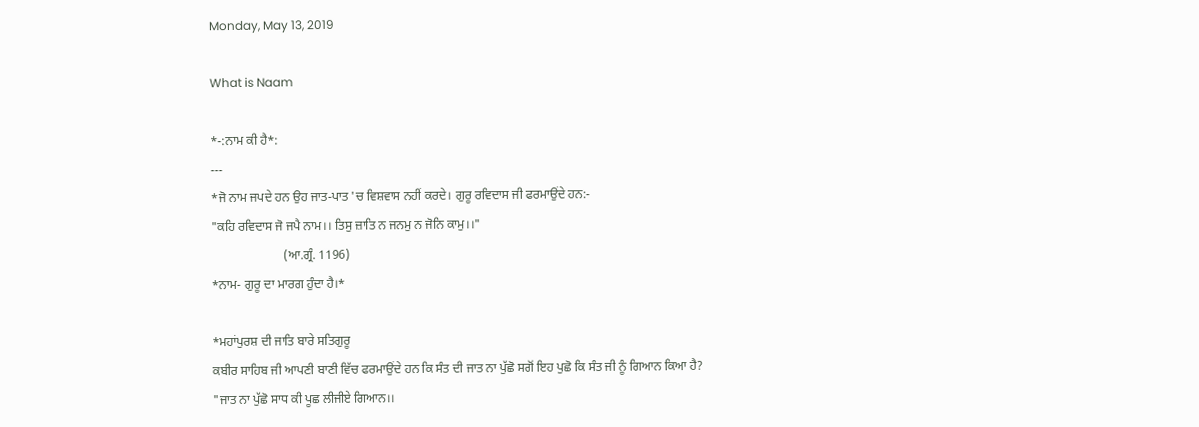Monday, May 13, 2019

What is Naam

*-:ਨਾਮ ਕੀ ਹੈ*:
---
*ਜੋ ਨਾਮ ਜਪਦੇ ਹਨ ਉਹ ਜਾਤ-ਪਾਤ 'ਚ ਵਿਸ਼ਵਾਸ ਨਹੀਂ ਕਰਦੇ। ਗੁਰੂ ਰਵਿਦਾਸ ਜੀ ਫਰਮਾਉਂਦੇ ਹਨ:-
"ਕਹਿ ਰਵਿਦਾਸ ਜੋ ਜਪੈ ਨਾਮ।। ਤਿਸੁ ਜ਼ਾਤਿ ਨ ਜਨਮੁ ਨ ਜੋਨਿ ਕਾਮੁ।।"
                       (ਆ.ਗ੍ਰੰ. 1196)
*ਨਾਮ- ਗੁਰੂ ਦਾ ਮਾਰਗ ਹੁੰਦਾ ਹੈ।*

*ਮਹਾਂਪੁਰਸ਼ ਦੀ ਜਾਤਿ ਬਾਰੇ ਸਤਿਗੁਰੂ
ਕਬੀਰ ਸਾਹਿਬ ਜੀ ਆਪਣੀ ਬਾਣੀ ਵਿੱਚ ਫਰਮਾਉਂਦੇ ਹਨ ਕਿ ਸੰਤ ਦੀ ਜਾਤ ਨਾ ਪੁੱਛੋ ਸਗੋਂ ਇਹ ਪੁਛੋ ਕਿ ਸੰਤ ਜੀ ਨੂੰ ਗਿਆਨ ਕਿਆ ਹੈ?
"ਜਾਤ ਨਾ ਪੁੱਛੋ ਸਾਧ ਕੀ ਪੂਛ ਲੀਜੀਏ ਗਿਆਨ।।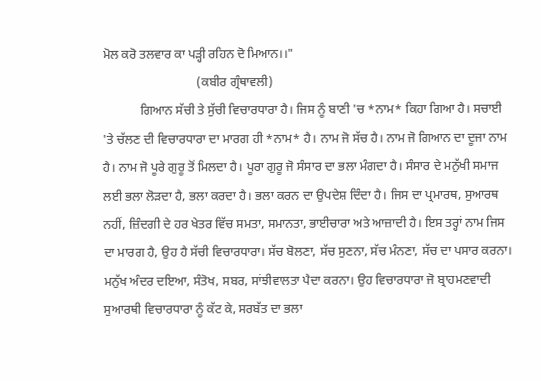ਮੋਲ ਕਰੋ ਤਲਵਾਰ ਕਾ ਪੜ੍ਹੀ ਰਹਿਨ ਦੋ ਮਿਆਨ।।"
                              (ਕਬੀਰ ਗ੍ਰੰਥਾਵਲੀ)
            ਗਿਆਨ ਸੱਚੀ ਤੇ ਸੁੱਚੀ ਵਿਚਾਰਧਾਰਾ ਹੈ। ਜਿਸ ਨੂੰ ਬਾਣੀ 'ਚ *ਨਾਮ* ਕਿਹਾ ਗਿਆ ਹੈ। ਸਚਾਈ 'ਤੇ ਚੱਲਣ ਦੀ ਵਿਚਾਰਧਾਰਾ ਦਾ ਮਾਰਗ ਹੀ *ਨਾਮ* ਹੈ। ਨਾਮ ਜੋ ਸੱਚ ਹੈ। ਨਾਮ ਜੋ ਗਿਆਨ ਦਾ ਦੂਜਾ ਨਾਮ ਹੈ। ਨਾਮ ਜੋ ਪੂਰੇ ਗੁਰੂ ਤੋਂ ਮਿਲਦਾ ਹੈ। ਪੂਰਾ ਗੁਰੂ ਜੋ ਸੰਸਾਰ ਦਾ ਭਲਾ ਮੰਗਦਾ ਹੈ। ਸੰਸਾਰ ਦੇ ਮਨੁੱਖੀ ਸਮਾਜ ਲ‌ਈ ਭਲਾ ਲੋੜਦਾ ਹੈ, ਭਲਾ ਕਰਦਾ ਹੈ। ਭਲਾ ਕਰਨ ਦਾ ਉਪਦੇਸ਼ ਦਿੰਦਾ ਹੈ। ਜਿਸ ਦਾ ਪ੍ਰਮਾਰਥ, ਸੁਆਰਥ ਨਹੀਂ, ਜ਼ਿੰਦਗੀ ਦੇ ਹਰ ਖੇਤਰ ਵਿੱਚ ਸਮਤਾ, ਸਮਾਨਤਾ, ਭਾਈਚਾਰਾ ਅਤੇ ਆਜ਼ਾਦੀ ਹੈ। ਇਸ ਤਰ੍ਹਾਂ ਨਾਮ ਜਿਸ ਦਾ ਮਾਰਗ ਹੈ, ਉਹ ਹੈ ਸੱਚੀ ਵਿਚਾਰਧਾਰਾ। ਸੱਚ ਬੋਲਣਾ, ਸੱਚ ਸੁਣਨਾ, ਸੱਚ ਮੰਨਣਾ, ਸੱਚ ਦਾ ਪਸਾਰ ਕਰਨਾ। ਮਨੁੱਖ ਅੰਦਰ ਦ‌ਇਆ, ਸੰਤੋਖ, ਸਬਰ, ਸਾਂਝੀਵਾਲਤਾ ਪੈਦਾ ਕਰਨਾ। ਉਹ ਵਿਚਾਰਧਾਰਾ ਜੋ ਬ੍ਰਾਹਮਣਵਾਦੀ ਸੁਆਰਥੀ ਵਿਚਾਰਧਾਰਾ ਨੂੰ ਕੱਟ ਕੇ, ਸਰਬੱਤ ਦਾ ਭਲਾ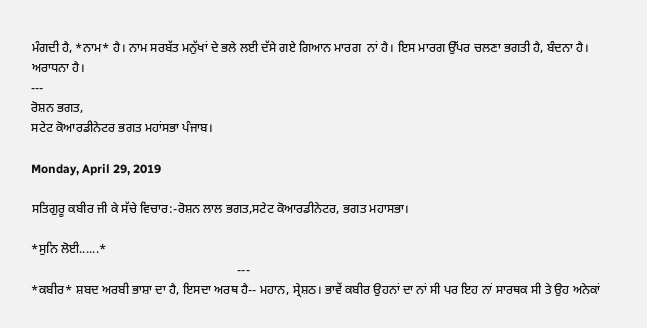ਮੰਗਦੀ ਹੈ, *ਨਾਮ* ਹੈ। ਨਾਮ ਸਰਬੱਤ ਮਨੁੱਖਾਂ ਦੇ ਭਲੇ ਲਈ ਦੱਸੇ ਗਏ ਗਿਆਨ ਮਾਰਗ  ਨਾਂ ਹੈ। ਇਸ ਮਾਰਗ ਉੱਪਰ ਚਲਣਾ ਭਗਤੀ ਹੈ, ਬੰਦਨਾ ਹੈ। ਅਰਾਧਨਾ ਹੈ।
---
ਰੋਸ਼ਨ ਭਗਤ,
ਸਟੇਟ ਕੋਆਰਡੀਨੇਟਰ ਭਗਤ ਮਹਾਂਸਭਾ ਪੰਜਾਬ।

Monday, April 29, 2019

ਸਤਿਗੁਰੂ ਕਬੀਰ ਜੀ ਕੇ ਸੱਚੇ ਵਿਚਾਰ:-ਰੋਸ਼ਨ ਲਾਲ ਭਗਤ,ਸਟੇਟ ਕੋਆਰਡੀਨੇਟਰ, ਭਗਤ ਮਹਾਸਭਾ।

*ਸੁਨਿ ਲੋਈ......*
                                                                  ---
*ਕਬੀਰ* ਸ਼ਬਦ ਅਰਬੀ ਭਾਸ਼ਾ ਦਾ ਹੈ, ਇਸਦਾ ਅਰਥ ਹੈ-- ਮਹਾਨ, ਸ੍ਰੇਸ਼ਠ। ਭਾਵੇਂ ਕਬੀਰ ਉਹਨਾਂ ਦਾ ਨਾਂ ਸੀ ਪਰ ਇਹ ਨਾਂ ਸਾਰਥਕ ਸੀ ਤੇ ਉਹ ਅਨੇਕਾਂ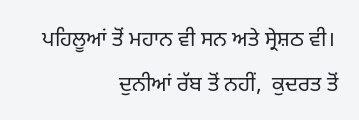ਪਹਿਲੂਆਂ ਤੋਂ ਮਹਾਨ ਵੀ ਸਨ ਅਤੇ ਸ੍ਰੇਸ਼ਠ ਵੀ।
              ਦੁਨੀਆਂ ਰੱਬ ਤੋਂ ਨਹੀਂ,  ਕੁਦਰਤ ਤੋਂ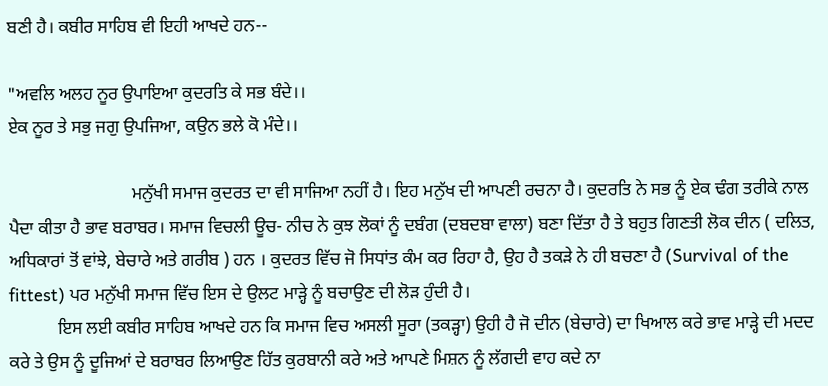ਬਣੀ ਹੈ। ਕਬੀਰ ਸਾਹਿਬ ਵੀ ਇਹੀ ਆਖਦੇ ਹਨ--

"ਅਵਲਿ ਅਲਹ ਨੂਰ ਉਪਾਇਆ ਕੁਦਰਤਿ ਕੇ ਸਭ ਬੰਦੇ।।
ਏਕ ਨੂਰ ਤੇ ਸਭੁ ਜਗੁ ਉਪਜਿਆ, ਕਉਨ ਭਲੇ ਕੋ ਮੰਦੇ।।

                            ਮਨੁੱਖੀ ਸਮਾਜ ਕੁਦਰਤ ਦਾ ਵੀ ਸਾਜਿਆ ਨਹੀਂ ਹੈ। ਇਹ ਮਨੁੱਖ ਦੀ ਆਪਣੀ ਰਚਨਾ ਹੈ। ਕੁਦਰਤਿ ਨੇ ਸਭ ਨੂੰ ਏਕ ਢੰਗ ਤਰੀਕੇ ਨਾਲ ਪੈਦਾ ਕੀਤਾ ਹੈ ਭਾਵ ਬਰਾਬਰ। ਸਮਾਜ ਵਿਚਲੀ ਊਚ- ਨੀਚ ਨੇ ਕੁਝ ਲੋਕਾਂ ਨੂੰ ਦਬੰਗ (ਦਬਦਬਾ ਵਾਲਾ) ਬਣਾ ਦਿੱਤਾ ਹੈ ਤੇ ਬਹੁਤ ਗਿਣਤੀ ਲੋਕ ਦੀਨ ( ਦਲਿਤ, ਅਧਿਕਾਰਾਂ ਤੋਂ ਵਾਂਝੇ, ਬੇਚਾਰੇ ਅਤੇ ਗਰੀਬ ) ਹਨ । ਕੁਦਰਤ ਵਿੱਚ ਜੋ ਸਿਧਾਂਤ ਕੰਮ ਕਰ ਰਿਹਾ ਹੈ, ਉਹ ਹੈ ਤਕੜੇ ਨੇ ਹੀ ਬਚਣਾ ਹੈ (Survival of the fittest) ਪਰ ਮਨੁੱਖੀ ਸਮਾਜ ਵਿੱਚ ਇਸ ਦੇ ਉਲਟ ਮਾੜ੍ਹੇ ਨੂੰ ਬਚਾਉਣ ਦੀ ਲੋੜ ਹੁੰਦੀ ਹੈ।
           ਇਸ ਲਈ ਕਬੀਰ ਸਾਹਿਬ ਆਖਦੇ ਹਨ ਕਿ ਸਮਾਜ ਵਿਚ ਅਸਲੀ ਸੂਰਾ (ਤਕੜ੍ਹਾ) ਉਹੀ ਹੈ ਜੋ ਦੀਨ (ਬੇਚਾਰੇ) ਦਾ ਖਿਆਲ ਕਰੇ ਭਾਵ ਮਾੜ੍ਹੇ ਦੀ ਮਦਦ ਕਰੇ ਤੇ ਉਸ ਨੂੰ ਦੂਜਿਆਂ ਦੇ ਬਰਾਬਰ ਲਿਆਉਣ ਹਿੱਤ ਕੁਰਬਾਨੀ ਕਰੇ ਅਤੇ ਆਪਣੇ ਮਿਸ਼ਨ ਨੂੰ ਲੱਗਦੀ ਵਾਹ ਕਦੇ ਨਾ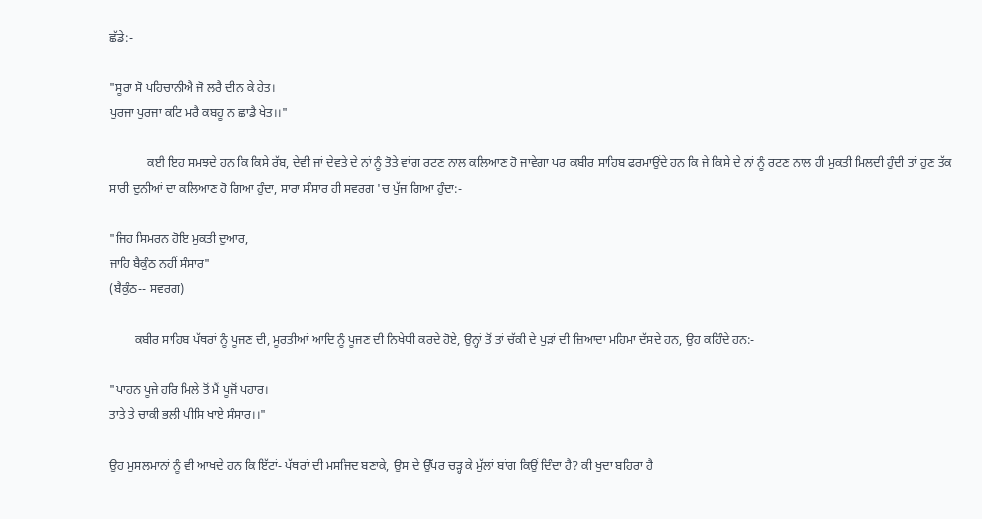ਛੱਡੇ:-

"ਸੂਰਾ ਸੋ ਪਹਿਚਾਨੀਐ ਜੋ ਲਰੈ ਦੀਨ ਕੇ ਹੇਤ।
ਪੁਰਜਾ ਪੁਰਜਾ ਕਟਿ ਮਰੈ ਕਬਹੂ ਨ ਛਾਡੈ ਖੇਤ।।"

            ਕ‌ਈ ਇਹ ਸਮਝਦੇ ਹਨ ਕਿ ਕਿਸੇ ਰੱਬ, ਦੇਵੀ ਜਾਂ ਦੇਵਤੇ ਦੇ ਨਾਂ ਨੂੰ ਤੋਤੇ ਵਾਂਗ ਰਟਣ ਨਾਲ ਕਲਿਆਣ ਹੋ ਜਾਵੇਗਾ ਪਰ ਕਬੀਰ ਸਾਹਿਬ ਫਰਮਾਉਂਦੇ ਹਨ ਕਿ ਜੇ ਕਿਸੇ ਦੇ ਨਾਂ ਨੂੰ ਰਟਣ ਨਾਲ ਹੀ ਮੁਕਤੀ ਮਿਲਦੀ ਹੁੰਦੀ ਤਾਂ ਹੁਣ ਤੱਕ ਸਾਰੀ ਦੁਨੀਆਂ ਦਾ ਕਲਿਆਣ ਹੋ ਗਿਆ ਹੁੰਦਾ, ਸਾਰਾ ਸੰਸਾਰ ਹੀ ਸਵਰਗ 'ਚ ਪੁੱਜ ਗਿਆ ਹੁੰਦਾ:-

"ਜਿਹ ਸਿਮਰਨ ਹੋਇ ਮੁਕਤੀ ਦੁਆਰ,
ਜਾਹਿ ਬੈਕੁੰਠ ਨਹੀਂ ਸੰਸਾਰ"
(ਬੈਕੁੰਠ-- ਸਵਰਗ)

        ਕਬੀਰ ਸਾਹਿਬ ਪੱਥਰਾਂ ਨੂੰ ਪੂਜਣ ਦੀ, ਮੂਰਤੀਆਂ ਆਦਿ ਨੂੰ ਪੂਜਣ ਦੀ ਨਿਖੇਧੀ ਕਰਦੇ ਹੋਏ, ਉਨ੍ਹਾਂ ਤੋਂ ਤਾਂ ਚੱਕੀ ਦੇ ਪੁੜਾਂ ਦੀ ਜ਼ਿਆਦਾ ਮਹਿਮਾ ਦੱਸਦੇ ਹਨ, ਉਹ ਕਹਿੰਦੇ ਹਨ:-

"ਪਾਹਨ ਪੂਜੇ ਹਰਿ ਮਿਲੇ ਤੋਂ ਮੈਂ ਪੂਜੋਂ ਪਹਾਰ।
ਤਾਤੇ ਤੇ ਚਾਕੀ ਭਲੀ ਪੀਸਿ ਖਾਏ ਸੰਸਾਰ।।"

ਉਹ ਮੁਸਲਮਾਨਾਂ ਨੂੰ ਵੀ ਆਖਦੇ ਹਨ ਕਿ ਇੱਟਾਂ- ਪੱਥਰਾਂ ਦੀ ਮਸਜਿਦ ਬਣਾਕੇ, ਉਸ ਦੇ ਉੱਪਰ ਚੜ੍ਹ ਕੇ ਮੁੱਲਾਂ ਬਾਂਗ ਕਿਉਂ ਦਿੰਦਾ ਹੈ? ਕੀ ਖੁਦਾ ਬਹਿਰਾ ਹੈ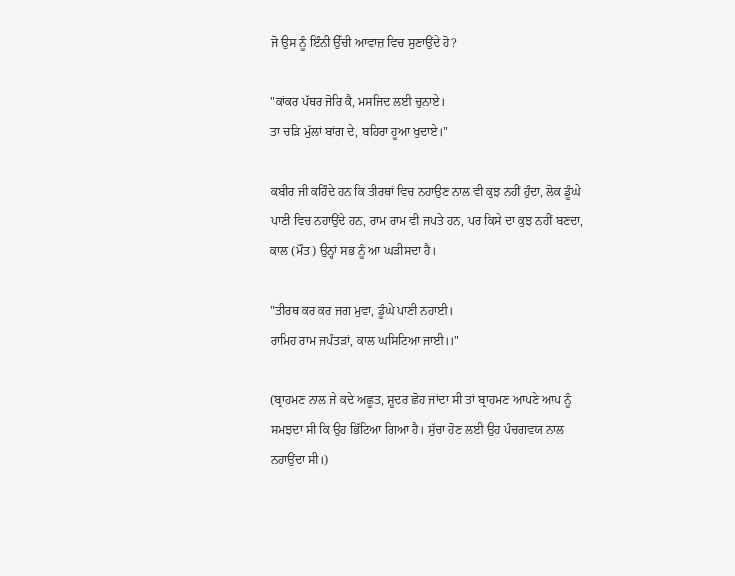ਜੋ ਉਸ ਨੂੰ ਇੰਨੀ ਉੱਚੀ ਆਵਾਜ਼ ਵਿਚ ਸੁਣਾਉਂਦੇ ਹੋ?

"ਕਾਂਕਰ ਪੱਥਰ ਜੋਰਿ ਕੈ, ਮਸਜਿਦ ਲਈ ਚੁਨਾਏ।
ਤਾ ਚੜਿ ਮੁੱਲਾਂ ਬਾਂਗ ਦੇ, ਬਹਿਰਾ ਹੂਆ ਖੁਦਾਏ।"

ਕਬੀਰ ਜੀ ਕਹਿੰਦੇ ਹਨ ਕਿ ਤੀਰਥਾਂ ਵਿਚ ਨਹਾਉਣ ਨਾਲ ਵੀ ਕੁਝ ਨਹੀਂ ਹੁੰਦਾ, ਲੋਕ ਡੂੰਘੇ ਪਾਣੀ ਵਿਚ ਨਹਾਉਂਦੇ ਹਨ, ਰਾਮ ਰਾਮ ਵੀ ਜਪਤੇ ਹਨ, ਪਰ ਕਿਸੇ ਦਾ ਕੁਝ ਨਹੀਂ ਬਣਦਾ, ਕਾਲ (ਮੌਤ) ਉਨ੍ਹਾਂ ਸਭ ਨੂੰ ਆ ਘੜੀਸਦਾ ਹੈ।

"ਤੀਰਥ ਕਰ ਕਰ ਜਗ ਮੁਵਾ, ਡੂੰਘੇ ਪਾਣੀ ਨਹਾਈ।
ਰਾਮਿਹ ਰਾਮ ਜਪੰਤੜਾਂ, ਕਾਲ ਘਸਿਟਿਆ ਜਾਈ।।"

(ਬ੍ਰਾਹਮਣ ਨਾਲ ਜੇ ਕਦੇ ਅਛੂਤ, ਸ਼ੂਦਰ ਛੋਹ ਜਾਂਦਾ ਸੀ ਤਾਂ ਬ੍ਰਾਹਮਣ ਆਪਣੇ ਆਪ ਨੂੰ ਸਮਝਦਾ ਸੀ ਕਿ ਉਹ ਭਿੱਟਿਆ ਗਿਆ ਹੈ। ਸੁੱਚਾ ਹੋਣ ਲਈ ਉਹ ਪੰਚਗਵਯ ਨਾਲ ਨਹਾਉਂਦਾ ਸੀ।)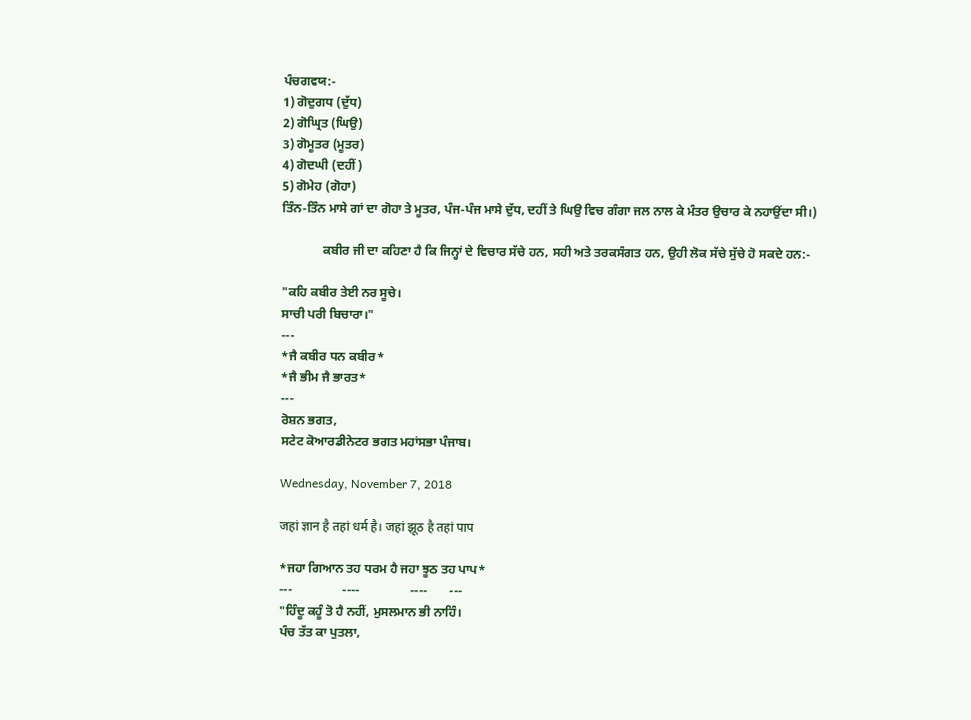ਪੰਚਗਵਯ:-
1) ਗੋਦੁਗਧ (ਦੁੱਧ)
2) ਗੋਘ੍ਰਿਤ (ਘਿਉ)
3) ਗੋਮੂਤਰ (ਮੂਤਰ)
4) ਗੋਦਘੀ (ਦਹੀਂ)
5) ਗੋਮੇਹ (ਗੋਹਾ)
ਤਿੰਨ-ਤਿੰਨ ਮਾਸੇ ਗਾਂ ਦਾ ਗੋਹਾ ਤੇ ਮੂਤਰ, ਪੰਜ-ਪੰਜ ਮਾਸੇ ਦੁੱਧ, ਦਹੀਂ ਤੇ ਘਿਉ ਵਿਚ ਗੰਗਾ ਜਲ ਨਾਲ ਕੇ ਮੰਤਰ ਉਚਾਰ ਕੇ ਨਹਾਉਂਦਾ ਸੀ।)

             ਕਬੀਰ ਜੀ ਦਾ ਕਹਿਣਾ ਹੈ ਕਿ ਜਿਨ੍ਹਾਂ ਦੇ ਵਿਚਾਰ ਸੱਚੇ ਹਨ, ਸਹੀ ਅਤੇ ਤਰਕਸੰਗਤ ਹਨ, ਉਹੀ ਲੋਕ ਸੱਚੇ ਸੁੱਚੇ ਹੋ ਸਕਦੇ ਹਨ:-

"ਕਹਿ ਕਬੀਰ ਤੇਈ ਨਰ ਸੂਚੇ।
ਸਾਚੀ ਪਰੀ ਬਿਚਾਰਾ।"
---
*ਜੈ ਕਬੀਰ ਧਨ ਕਬੀਰ*
*ਜੈ ਭੀਮ ਜੈ ਭਾਰਤ*
---
ਰੋਸ਼ਨ ਭਗਤ,
ਸਟੇਟ ਕੋਆਰਡੀਨੇਟਰ ਭਗਤ ਮਹਾਂਸਭਾ ਪੰਜਾਬ।

Wednesday, November 7, 2018

जहां ज्ञान है तहां धर्म है। जहां झूठ है तहां पाप

*ਜਹਾ ਗਿਆਨ ਤਹ ਧਰਮ ਹੈ ਜਹਾ ਝੂਠ ਤਹ ਪਾਪ*
---                ----                ----       ---
"ਹਿੰਦੂ ਕਹੂੰ ਤੋ ਹੈ ਨਹੀਂ, ਮੁਸਲਮਾਨ ਭੀ ਨਾਹਿੰ।
ਪੰਚ ਤੱਤ ਕਾ ਪੁਤਲਾ,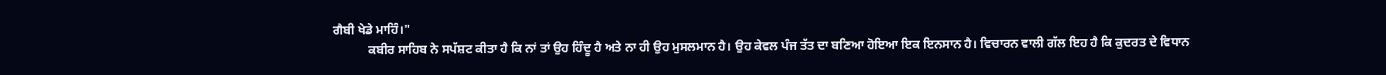ਗੈਬੀ ਖੇਡੇ ਮਾਹਿੰ।"
           ਕਬੀਰ ਸਾਹਿਬ ਨੇ ਸਪੱਸ਼ਟ ਕੀਤਾ ਹੈ ਕਿ ਨਾਂ ਤਾਂ ਉਹ ਹਿੰਦੂ ਹੈ ਅਤੇ ਨਾ ਹੀ ਉਹ ਮੁਸਲਮਾਨ ਹੈ। ਉਹ ਕੇਵਲ ਪੰਜ ਤੱਤ ਦਾ ਬਣਿਆ ਹੋਇਆ ਇਕ ਇਨਸਾਨ ਹੈ। ਵਿਚਾਰਨ ਵਾਲੀ ਗੱਲ ਇਹ ਹੈ ਕਿ ਕੁਦਰਤ ਦੇ ਵਿਧਾਨ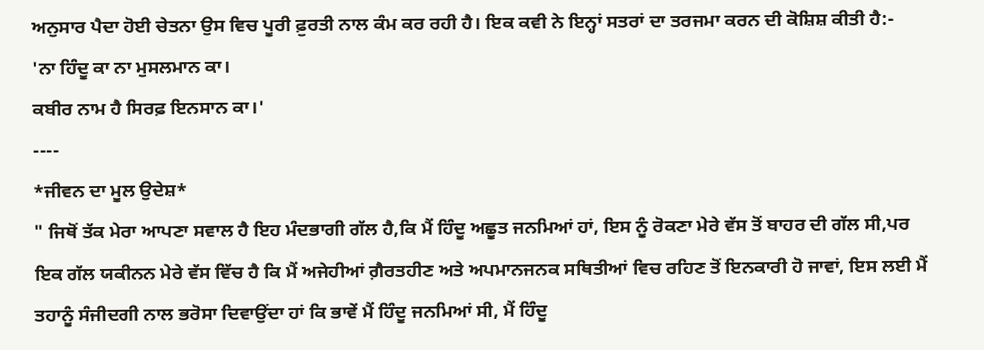ਅਨੁਸਾਰ ਪੈਦਾ ਹੋਈ ਚੇਤਨਾ ਉਸ ਵਿਚ ਪੂਰੀ ਫ਼ੁਰਤੀ ਨਾਲ ਕੰਮ ਕਰ ਰਹੀ ਹੈ। ਇਕ ਕਵੀ ਨੇ ਇਨ੍ਹਾਂ ਸਤਰਾਂ ਦਾ ਤਰਜਮਾ ਕਰਨ ਦੀ ਕੋਸ਼ਿਸ਼ ਕੀਤੀ ਹੈ:-
'ਨਾ ਹਿੰਦੂ ਕਾ ਨਾ ਮੁਸਲਮਾਨ ਕਾ।
ਕਬੀਰ ਨਾਮ ਹੈ ਸਿਰਫ਼ ਇਨਸਾਨ ਕਾ।'
----
*ਜੀਵਨ ਦਾ ਮੂਲ ਉਦੇਸ਼*
" ਜਿਥੋਂ ਤੱਕ ਮੇਰਾ ਆਪਣਾ ਸਵਾਲ ਹੈ ਇਹ ਮੰਦਭਾਗੀ ਗੱਲ ਹੈ,ਕਿ ਮੈਂ ਹਿੰਦੂ ਅਛੂਤ ਜਨਮਿਆਂ ਹਾਂ, ਇਸ ਨੂੰ ਰੋਕਣਾ ਮੇਰੇ ਵੱਸ ਤੋਂ ਬਾਹਰ ਦੀ ਗੱਲ ਸੀ,ਪਰ ਇਕ ਗੱਲ ਯਕੀਨਨ ਮੇਰੇ ਵੱਸ ਵਿੱਚ ਹੈ ਕਿ ਮੈਂ ਅਜੇਹੀਆਂ ਗ਼ੈਰਤਹੀਣ ਅਤੇ ਅਪਮਾਨਜਨਕ ਸਥਿਤੀਆਂ ਵਿਚ ਰਹਿਣ ਤੋਂ ਇਨਕਾਰੀ ਹੋ ਜਾਵਾਂ, ਇਸ ਲਈ ਮੈਂ ਤਹਾਨੂੰ ਸੰਜੀਦਗੀ ਨਾਲ ਭਰੋਸਾ ਦਿਵਾਉਂਦਾ ਹਾਂ ਕਿ ਭਾਵੇਂ ਮੈਂ ਹਿੰਦੂ ਜਨਮਿਆਂ ਸੀ, ਮੈਂ ਹਿੰਦੂ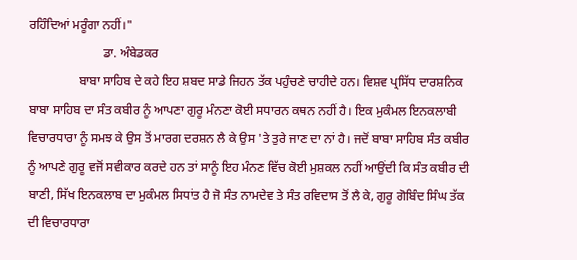ਰਹਿੰਦਿਆਂ ਮਰੂੰਗਾ ਨਹੀਂ।"
                        ਡਾ. ਅੰਬੇਡਕਰ
                ਬਾਬਾ ਸਾਹਿਬ ਦੇ ਕਹੇ ਇਹ ਸ਼ਬਦ ਸਾਡੇ ਜਿਹਨ ਤੱਕ ਪਹੁੰਚਣੇ ਚਾਹੀਦੇ ਹਨ। ਵਿਸ਼ਵ ਪ੍ਰਸਿੱਧ ਦਾਰਸ਼ਨਿਕ ਬਾਬਾ ਸਾਹਿਬ ਦਾ ਸੰਤ ਕਬੀਰ ਨੂੰ ਆਪਣਾ ਗੁਰੂ ਮੰਨਣਾ ਕੋਈ ਸਧਾਰਨ ਕਥਨ ਨਹੀਂ ਹੈ। ਇਕ ਮੁਕੰਮਲ ਇਨਕਲਾਬੀ ਵਿਚਾਰਧਾਰਾ ਨੂੰ ਸਮਝ ਕੇ ਉਸ ਤੋਂ ਮਾਰਗ ਦਰਸ਼ਨ ਲੈ ਕੇ ਉਸ 'ਤੇ ਤੁਰੇ ਜਾਣ ਦਾ ਨਾਂ ਹੈ। ਜਦੋਂ ਬਾਬਾ ਸਾਹਿਬ ਸੰਤ ਕਬੀਰ ਨੂੰ ਆਪਣੇ ਗੁਰੂ ਵਜੋਂ ਸਵੀਕਾਰ ਕਰਦੇ ਹਨ ਤਾਂ ਸਾਨੂੰ ਇਹ ਮੰਨਣ ਵਿੱਚ ਕੋਈ ਮੁਸ਼ਕਲ ਨਹੀਂ ਆਉਂਦੀ ਕਿ ਸੰਤ ਕਬੀਰ ਦੀ ਬਾਣੀ, ਸਿੱਖ ਇਨਕਲਾਬ ਦਾ ਮੁਕੰਮਲ ਸਿਧਾਂਤ ਹੈ ਜੋ ਸੰਤ ਨਾਮਦੇਵ ਤੇ ਸੰਤ ਰਵਿਦਾਸ ਤੋਂ ਲੈ ਕੇ, ਗੁਰੂ ਗੋਬਿੰਦ ਸਿੰਘ ਤੱਕ ਦੀ ਵਿਚਾਰਧਾਰਾ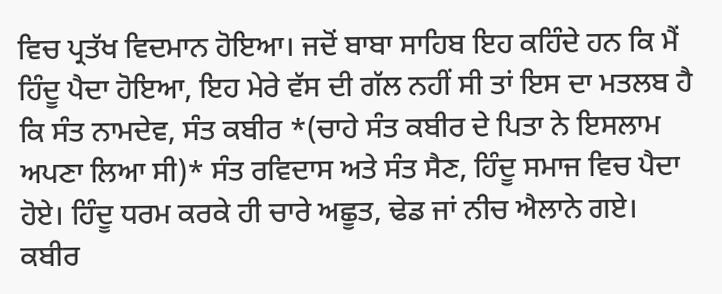ਵਿਚ ਪ੍ਰਤੱਖ ਵਿਦਮਾਨ ਹੋਇਆ। ਜਦੋਂ ਬਾਬਾ ਸਾਹਿਬ ਇਹ ਕਹਿੰਦੇ ਹਨ ਕਿ ਮੈਂ ਹਿੰਦੂ ਪੈਦਾ ਹੋਇਆ, ਇਹ ਮੇਰੇ ਵੱਸ ਦੀ ਗੱਲ ਨਹੀਂ ਸੀ ਤਾਂ ਇਸ ਦਾ ਮਤਲਬ ਹੈ ਕਿ ਸੰਤ ਨਾਮਦੇਵ, ਸੰਤ ਕਬੀਰ *(ਚਾਹੇ ਸੰਤ ਕਬੀਰ ਦੇ ਪਿਤਾ ਨੇ ਇਸਲਾਮ ਅਪਣਾ ਲਿਆ ਸੀ)* ਸੰਤ ਰਵਿਦਾਸ ਅਤੇ ਸੰਤ ਸੈਣ, ਹਿੰਦੂ ਸਮਾਜ ਵਿਚ ਪੈਦਾ ਹੋਏ। ਹਿੰਦੂ ਧਰਮ ਕਰਕੇ ਹੀ ਚਾਰੇ ਅਛੂਤ, ਢੇਡ ਜਾਂ ਨੀਚ ਐਲਾਨੇ ਗਏ।
ਕਬੀਰ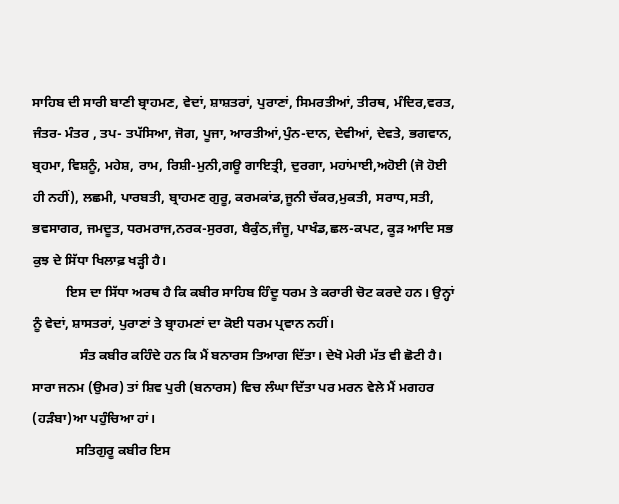ਸਾਹਿਬ ਦੀ ਸਾਰੀ ਬਾਣੀ ਬ੍ਰਾਹਮਣ, ਵੇਦਾਂ, ਸ਼ਾਸ਼ਤਰਾਂ, ਪੁਰਾਣਾਂ, ਸਿਮਰਤੀਆਂ, ਤੀਰਥ, ਮੰਦਿਰ,ਵਰਤ, ਜੰਤਰ- ਮੰਤਰ , ਤਪ- ਤਪੱਸਿਆ, ਜੋਗ, ਪੂਜਾ, ਆਰਤੀਆਂ,ਪੁੰਨ-ਦਾਨ, ਦੇਵੀਆਂ, ਦੇਵਤੇ, ਭਗਵਾਨ, ਬ੍ਰਹਮਾ, ਵਿਸ਼ਨੂੰ, ਮਹੇਸ਼, ਰਾਮ, ਰਿਸ਼ੀ-ਮੁਨੀ,ਗ‌ਊ ਗਾਇਤ੍ਰੀ, ਦੁਰਗਾ, ਮਹਾਂਮਾਈ,ਅਹੋਈ (ਜੋ ਹੋਈ ਹੀ ਨਹੀਂ), ਲਛਮੀ, ਪਾਰਬਤੀ, ਬ੍ਰਾਹਮਣ ਗੁਰੂ, ਕਰਮਕਾਂਡ,ਜੂਨੀ ਚੱਕਰ,ਮੁਕਤੀ, ਸਰਾਧ,ਸਤੀ, ਭਵਸਾਗਰ, ਜਮਦੂਤ, ਧਰਮਰਾਜ,ਨਰਕ-ਸੁਰਗ, ਬੈਕੁੰਠ,ਜੰਜੂ, ਪਾਖੰਡ,ਛਲ-ਕਪਟ, ਕੂੜ ਆਦਿ ਸਭ ਕੁਝ ਦੇ ਸਿੱਧਾ ਖਿਲਾਫ਼ ਖੜ੍ਹੀ ਹੈ।
          ਇਸ ਦਾ ਸਿੱਧਾ ਅਰਥ ਹੈ ਕਿ ਕਬੀਰ ਸਾਹਿਬ ਹਿੰਦੂ ਧਰਮ ਤੇ ਕਰਾਰੀ ਚੋਟ ਕਰਦੇ ਹਨ। ਉਨ੍ਹਾਂ ਨੂੰ ਵੇਦਾਂ, ਸ਼ਾਸਤਰਾਂ, ਪੁਰਾਣਾਂ ਤੇ ਬ੍ਰਾਹਮਣਾਂ ਦਾ ਕੋਈ ਧਰਮ ਪ੍ਰਵਾਨ ਨਹੀਂ।
              ਸੰਤ ਕਬੀਰ ਕਹਿੰਦੇ ਹਨ ਕਿ ਮੈਂ ਬਨਾਰਸ ਤਿਆਗ ਦਿੱਤਾ। ਦੇਖੋ ਮੇਰੀ ਮੱਤ ਵੀ ਛੋਟੀ ਹੈ। ਸਾਰਾ ਜਨਮ (ਉਮਰ) ਤਾਂ ਸ਼ਿਵ ਪੁਰੀ (ਬਨਾਰਸ) ਵਿਚ ਲੰਘਾ ਦਿੱਤਾ ਪਰ ਮਰਨ ਵੇਲੇ ਮੈਂ ਮਗਹਰ (ਹੜੰਬਾ)ਆ ਪਹੁੰਚਿਆ ਹਾਂ।
             ਸਤਿਗੁਰੂ ਕਬੀਰ ਇਸ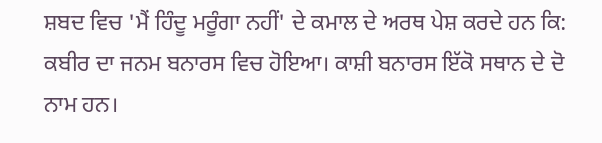ਸ਼ਬਦ ਵਿਚ 'ਮੈਂ ਹਿੰਦੂ ਮਰੂੰਗਾ ਨਹੀਂ' ਦੇ ਕਮਾਲ ਦੇ ਅਰਥ ਪੇਸ਼ ਕਰਦੇ ਹਨ ਕਿ: ਕਬੀਰ ਦਾ ਜਨਮ ਬਨਾਰਸ ਵਿਚ ਹੋਇਆ। ਕਾਸ਼ੀ ਬਨਾਰਸ ਇੱਕੋ ਸਥਾਨ ਦੇ ਦੋ ਨਾਮ ਹਨ।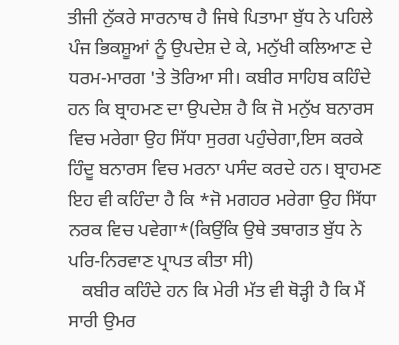ਤੀਜੀ ਨੁੱਕਰੇ ਸਾਰਨਾਥ ਹੈ ਜਿਥੇ ਪਿਤਾਮਾ ਬੁੱਧ ਨੇ ਪਹਿਲੇ ਪੰਜ ਭਿਕਸ਼ੂਆਂ ਨੂੰ ਉਪਦੇਸ਼ ਦੇ ਕੇ, ਮਨੁੱਖੀ ਕਲਿਆਣ ਦੇ ਧਰਮ-ਮਾਰਗ 'ਤੇ ਤੋਰਿਆ ਸੀ। ਕਬੀਰ ਸਾਹਿਬ ਕਹਿੰਦੇ ਹਨ ਕਿ ਬ੍ਰਾਹਮਣ ਦਾ ਉਪਦੇਸ਼ ਹੈ ਕਿ ਜੋ ਮਨੁੱਖ ਬਨਾਰਸ ਵਿਚ ਮਰੇਗਾ ਉਹ ਸਿੱਧਾ ਸੁਰਗ ਪਹੁੰਚੇਗਾ,ਇਸ ਕਰਕੇ ਹਿੰਦੂ ਬਨਾਰਸ ਵਿਚ ਮਰਨਾ ਪਸੰਦ ਕਰਦੇ ਹਨ। ਬ੍ਰਾਹਮਣ ਇਹ ਵੀ ਕਹਿੰਦਾ ਹੈ ਕਿ *ਜੋ ਮਗਹਰ ਮਰੇਗਾ ਉਹ ਸਿੱਧਾ ਨਰਕ ਵਿਚ ਪਵੇਗਾ*(ਕਿਉਂਕਿ ਉਥੇ ਤਥਾਗਤ ਬੁੱਧ ਨੇ ਪਰਿ-ਨਿਰਵਾਣ ਪ੍ਰਾਪਤ ਕੀਤਾ ਸੀ)
   ਕਬੀਰ ਕਹਿੰਦੇ ਹਨ ਕਿ ਮੇਰੀ ਮੱਤ ਵੀ ਥੋੜ੍ਹੀ ਹੈ ਕਿ ਮੈਂ ਸਾਰੀ ਉਮਰ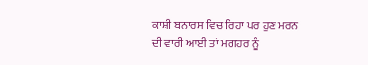ਕਾਸ਼ੀ ਬਨਾਰਸ ਵਿਚ ਰਿਹਾ ਪਰ ਹੁਣ ਮਰਨ ਦੀ ਵਾਰੀ ਆਈ ਤਾਂ ਮਗਹਰ ਨੂੰ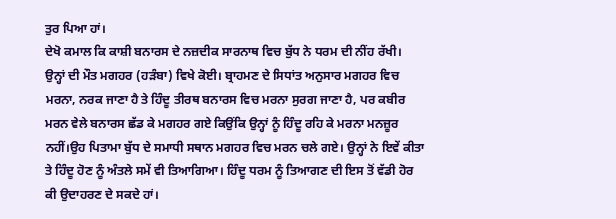ਤੁਰ ਪਿਆ ਹਾਂ।
ਦੇਖੋ ਕਮਾਲ ਕਿ ਕਾਸ਼ੀ ਬਨਾਰਸ ਦੇ ਨਜ਼ਦੀਕ ਸਾਰਨਾਥ ਵਿਚ ਬੁੱਧ ਨੇ ਧਰਮ ਦੀ ਨੀਂਹ ਰੱਖੀ। ਉਨ੍ਹਾਂ ਦੀ ਮੌਤ ਮਗਹਰ (ਹੜੰਬਾ) ਵਿਖੇ ਕੋਈ। ਬ੍ਰਾਹਮਣ ਦੇ ਸਿਧਾਂਤ ਅਨੁਸਾਰ ਮਗਹਰ ਵਿਚ ਮਰਨਾ, ਨਰਕ ਜਾਣਾ ਹੈ ਤੇ ਹਿੰਦੂ ਤੀਰਥ ਬਨਾਰਸ ਵਿਚ ਮਰਨਾ ਸੁਰਗ ਜਾਣਾ ਹੈ, ਪਰ ਕਬੀਰ ਮਰਨ ਵੇਲੇ ਬਨਾਰਸ ਛੱਡ ਕੇ ਮਗਹਰ ਗ‌ਏ ਕਿਉਂਕਿ ਉਨ੍ਹਾਂ ਨੂੰ ਹਿੰਦੂ ਰਹਿ ਕੇ ਮਰਨਾ ਮਨਜ਼ੂਰ ਨਹੀਂ।ਉਹ ਪਿਤਾਮਾ ਬੁੱਧ ਦੇ ਸਮਾਧੀ ਸਥਾਨ ਮਗਹਰ ਵਿਚ ਮਰਨ ਚਲੇ ਗਏ। ਉਨ੍ਹਾਂ ਨੇ ਇਵੇਂ ਕੀਤਾ ਤੇ ਹਿੰਦੂ ਹੋਣ ਨੂੰ ਅੰਤਲੇ ਸਮੇਂ ਵੀ ਤਿਆਗਿਆ। ਹਿੰਦੂ ਧਰਮ ਨੂੰ ਤਿਆਗਣ ਦੀ ਇਸ ਤੋਂ ਵੱਡੀ ਹੋਰ ਕੀ ਉਦਾਹਰਣ ਦੇ ਸਕਦੇ ਹਾਂ।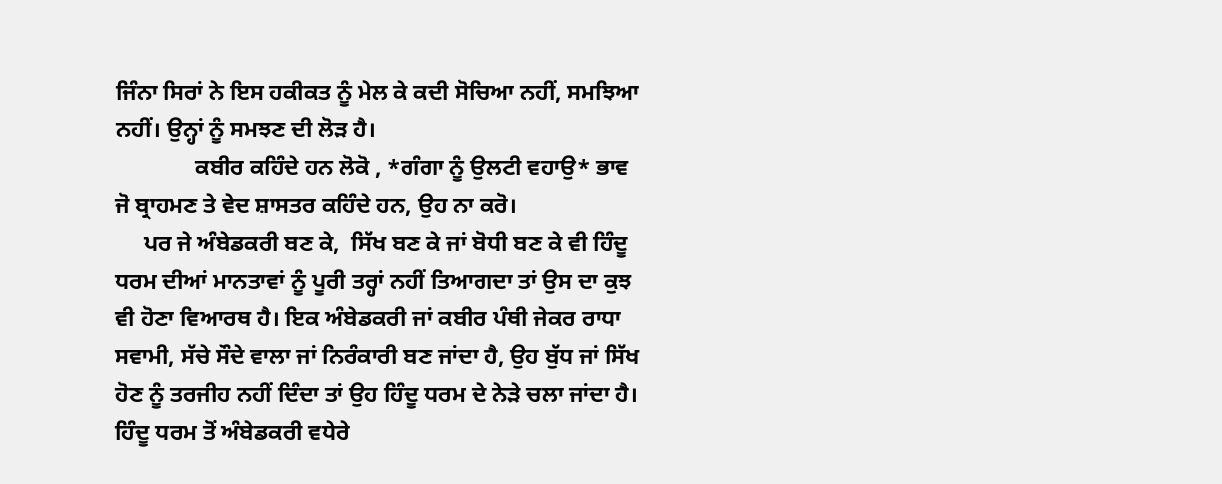ਜਿੰਨਾ ਸਿਰਾਂ ਨੇ ਇਸ ਹਕੀਕਤ ਨੂੰ ਮੇਲ ਕੇ ਕਦੀ ਸੋਚਿਆ ਨਹੀਂ, ਸਮਝਿਆ ਨਹੀਂ। ਉਨ੍ਹਾਂ ਨੂੰ ਸਮਝਣ ਦੀ ਲੋੜ ਹੈ।
              ਕਬੀਰ ਕਹਿੰਦੇ ਹਨ ਲੋਕੋ , *ਗੰਗਾ ਨੂੰ ਉਲਟੀ ਵਹਾਉ* ਭਾਵ ਜੋ ਬ੍ਰਾਹਮਣ ਤੇ ਵੇਦ ਸ਼ਾਸਤਰ ਕਹਿੰਦੇ ਹਨ, ਉਹ ਨਾ ਕਰੋ।
     ਪਰ ਜੇ ਅੰਬੇਡਕਰੀ ਬਣ ਕੇ,  ਸਿੱਖ ਬਣ ਕੇ ਜਾਂ ਬੋਧੀ ਬਣ ਕੇ ਵੀ ਹਿੰਦੂ ਧਰਮ ਦੀਆਂ ਮਾਨਤਾਵਾਂ ਨੂੰ ਪੂਰੀ ਤਰ੍ਹਾਂ ਨਹੀਂ ਤਿਆਗਦਾ ਤਾਂ ਉਸ ਦਾ ਕੁਝ ਵੀ ਹੋਣਾ ਵਿਆਰਥ ਹੈ। ਇਕ ਅੰਬੇਡਕਰੀ ਜਾਂ ਕਬੀਰ ਪੰਥੀ ਜੇਕਰ ਰਾਧਾ ਸਵਾਮੀ, ਸੱਚੇ ਸੌਦੇ ਵਾਲਾ ਜਾਂ ਨਿਰੰਕਾਰੀ ਬਣ ਜਾਂਦਾ ਹੈ, ਉਹ ਬੁੱਧ ਜਾਂ ਸਿੱਖ ਹੋਣ ਨੂੰ ਤਰਜੀਹ ਨਹੀਂ ਦਿੰਦਾ ਤਾਂ ਉਹ ਹਿੰਦੂ ਧਰਮ ਦੇ ਨੇੜੇ ਚਲਾ ਜਾਂਦਾ ਹੈ। ਹਿੰਦੂ ਧਰਮ ਤੋਂ ਅੰਬੇਡਕਰੀ ਵਧੇਰੇ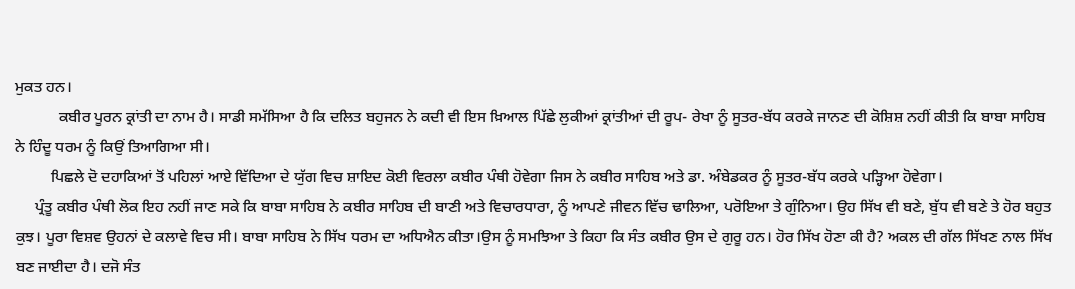ਮੁਕਤ ਹਨ।
           ਕਬੀਰ ਪੂਰਨ ਕ੍ਰਾਂਤੀ ਦਾ ਨਾਮ ਹੈ। ਸਾਡੀ ਸਮੱਸਿਆ ਹੈ ਕਿ ਦਲਿਤ ਬਹੁਜਨ ਨੇ ਕਦੀ ਵੀ ਇਸ ਖ਼ਿਆਲ ਪਿੱਛੇ ਲੁਕੀਆਂ ਕ੍ਰਾਂਤੀਆਂ ਦੀ ਰੂਪ- ਰੇਖਾ ਨੂੰ ਸੂਤਰ-ਬੱਧ ਕਰਕੇ ਜਾਨਣ ਦੀ ਕੋਸ਼ਿਸ਼ ਨਹੀਂ ਕੀਤੀ ਕਿ ਬਾਬਾ ਸਾਹਿਬ ਨੇ ਹਿੰਦੂ ਧਰਮ ਨੂੰ ਕਿਉਂ ਤਿਆਗਿਆ ਸੀ।
         ਪਿਛਲੇ ਦੋ ਦਹਾਕਿਆਂ ਤੋਂ ਪਹਿਲਾਂ ਆਏ ਵਿੱਦਿਆ ਦੇ ਯੁੱਗ ਵਿਚ ਸ਼ਾਇਦ ਕੋਈ ਵਿਰਲਾ ਕਬੀਰ ਪੰਥੀ ਹੋਵੇਗਾ ਜਿਸ ਨੇ ਕਬੀਰ ਸਾਹਿਬ ਅਤੇ ਡਾ. ਅੰਬੇਡਕਰ ਨੂੰ ਸੂਤਰ-ਬੱਧ ਕਰਕੇ ਪੜ੍ਹਿਆ ਹੋਵੇਗਾ।
     ਪ੍ਰੰਤੂ ਕਬੀਰ ਪੰਥੀ ਲੋਕ ਇਹ ਨਹੀਂ ਜਾਣ ਸਕੇ ਕਿ ਬਾਬਾ ਸਾਹਿਬ ਨੇ ਕਬੀਰ ਸਾਹਿਬ ਦੀ ਬਾਣੀ ਅਤੇ ਵਿਚਾਰਧਾਰਾ, ਨੂੰ ਆਪਣੇ ਜੀਵਨ ਵਿੱਚ ਢਾਲਿਆ, ਪਰੋਇਆ ਤੇ ਗੁੰਨਿਆ। ਉਹ ਸਿੱਖ ਵੀ ਬਣੇ, ਬੁੱਧ ਵੀ ਬਣੇ ਤੇ ਹੋਰ ਬਹੁਤ ਕੁਝ। ਪੂਰਾ ਵਿਸ਼ਵ ਉਹਨਾਂ ਦੇ ਕਲਾਵੇ ਵਿਚ ਸੀ। ਬਾਬਾ ਸਾਹਿਬ ਨੇ ਸਿੱਖ ਧਰਮ ਦਾ ਅਧਿਐਨ ਕੀਤਾ।ਉਸ ਨੂੰ ਸਮਝਿਆ ਤੇ ਕਿਹਾ ਕਿ ਸੰਤ ਕਬੀਰ ਉਸ ਦੇ ਗੁਰੂ ਹਨ। ਹੋਰ ਸਿੱਖ ਹੋਣਾ ਕੀ ਹੈ? ਅਕਲ ਦੀ ਗੱਲ ਸਿੱਖਣ ਨਾਲ ਸਿੱਖ ਬਣ ਜਾਈਦਾ ਹੈ। ਦਜੋ ਸੰਤ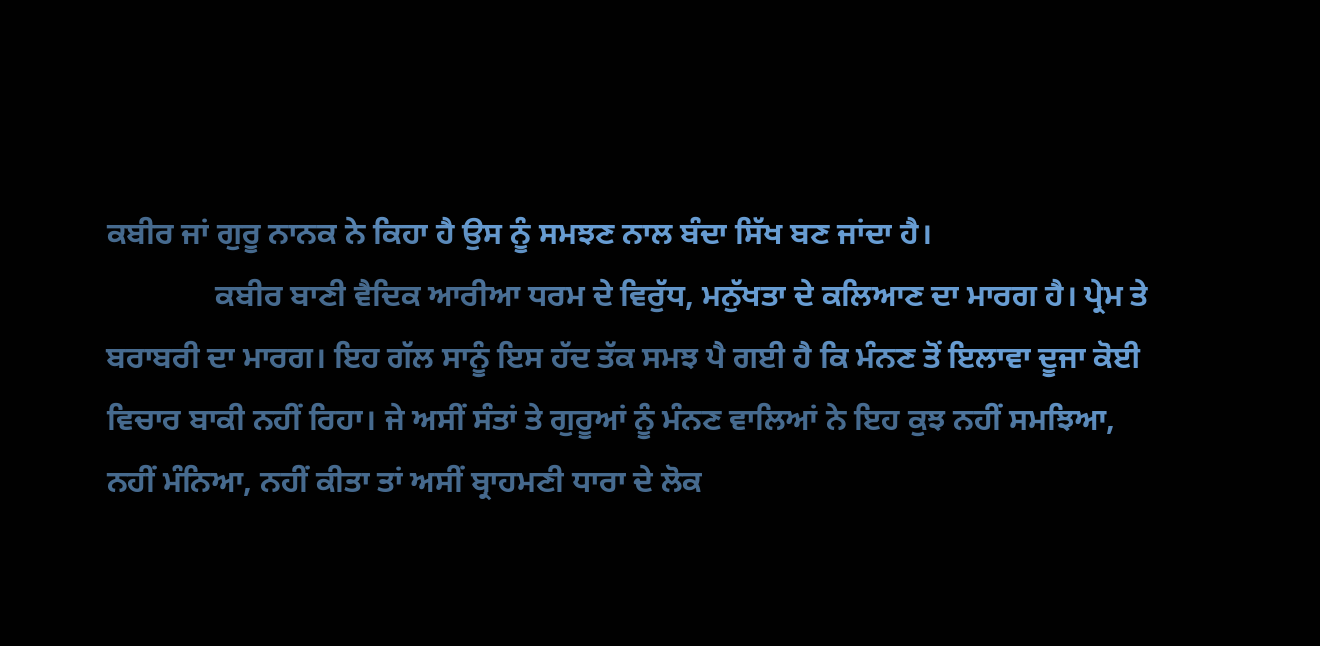ਕਬੀਰ ਜਾਂ ਗੁਰੂ ਨਾਨਕ ਨੇ ਕਿਹਾ ਹੈ ਉਸ ਨੂੰ ਸਮਝਣ ਨਾਲ ਬੰਦਾ ਸਿੱਖ ਬਣ ਜਾਂਦਾ ਹੈ।
              ਕਬੀਰ ਬਾਣੀ ਵੈਦਿਕ ਆਰੀਆ ਧਰਮ ਦੇ ਵਿਰੁੱਧ, ਮਨੁੱਖਤਾ ਦੇ ਕਲਿਆਣ ਦਾ ਮਾਰਗ ਹੈ। ਪ੍ਰੇਮ ਤੇ ਬਰਾਬਰੀ ਦਾ ਮਾਰਗ। ਇਹ ਗੱਲ ਸਾਨੂੰ ਇਸ ਹੱਦ ਤੱਕ ਸਮਝ ਪੈ ਗਈ ਹੈ ਕਿ ਮੰਨਣ ਤੋਂ ਇਲਾਵਾ ਦੂਜਾ ਕੋਈ ਵਿਚਾਰ ਬਾਕੀ ਨਹੀਂ ਰਿਹਾ। ਜੇ ਅਸੀਂ ਸੰਤਾਂ ਤੇ ਗੁਰੂਆਂ ਨੂੰ ਮੰਨਣ ਵਾਲਿਆਂ ਨੇ ਇਹ ਕੁਝ ਨਹੀਂ ਸਮਝਿਆ, ਨਹੀਂ ਮੰਨਿਆ, ਨਹੀਂ ਕੀਤਾ ਤਾਂ ਅਸੀਂ ਬ੍ਰਾਹਮਣੀ ਧਾਰਾ ਦੇ ਲੋਕ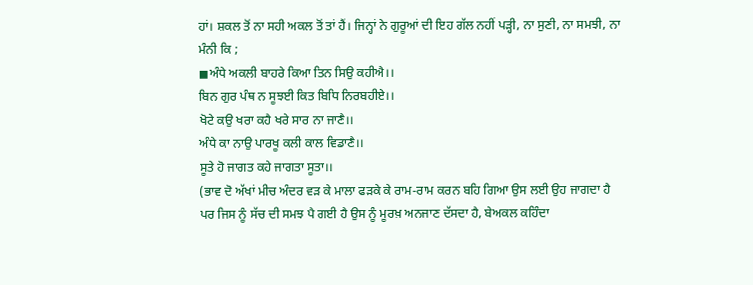ਹਾਂ। ਸ਼ਕਲ ਤੋਂ ਨਾ ਸਹੀ ਅਕਲ ਤੋਂ ਤਾਂ ਹੈਂ। ਜਿਨ੍ਹਾਂ ਨੇ ਗੁਰੂਆਂ ਦੀ ਇਹ ਗੱਲ ਨਹੀਂ ਪੜ੍ਹੀ, ਨਾ ਸੁਣੀ, ਨਾ ਸਮਝੀ, ਨਾ ਮੰਨੀ ਕਿ ;
◼ਅੰਧੇ ਅਕਲੀ ਬਾਹਰੇ ਕਿਆ ਤਿਨ ਸਿਉ ਕਹੀਐ।।
ਬਿਨ ਗੁਰ ਪੰਥ ਨ ਸੂਝ‌ਈ ਕਿਤ ਬਿਧਿ ਨਿਰਬਹੀਏ।।
ਖੋਟੇ ਕ‌ਉ ਖਰਾ ਕਹੈ ਖਰੇ ਸਾਰ ਨਾ ਜਾਣੈ।।
ਅੰਧੇ ਕਾ ਨਾਉ ਪਾਰਖੂ ਕਲੀ ਕਾਲ ਵਿਡਾਣੈ।।
ਸੂਤੇ ਹੋ ਜਾਗਤ ਕਹੇ ਜਾਗਤਾ ਸੂਤਾ।।
(ਭਾਵ ਦੋ ਅੱਖਾਂ ਮੀਚ ਅੰਦਰ ਵੜ ਕੇ ਮਾਲਾ ਫੜਕੇ ਕੇ ਰਾਮ-ਰਾਮ ਕਰਨ ਬਹਿ ਗਿਆ ਉਸ ਲ‌ਈ ਉਹ ਜਾਗਦਾ ਹੈ ਪਰ ਜਿਸ ਨੂੰ ਸੱਚ ਦੀ ਸਮਝ ਪੈ ਗ‌ਈ ਹੈ ਉਸ ਨੂੰ ਮੂਰਖ਼ ਅਨਜਾਣ ਦੱਸਦਾ ਹੈ, ਬੇਅਕਲ ਕਹਿੰਦਾ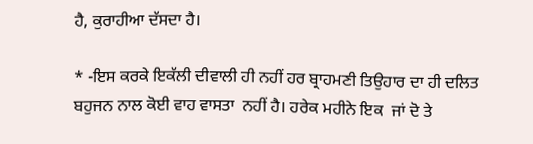ਹੈ, ਕੁਰਾਹੀਆ ਦੱਸਦਾ ਹੈ।

* -ਇਸ ਕਰਕੇ ਇਕੱਲੀ ਦੀਵਾਲੀ ਹੀ ਨਹੀਂ ਹਰ ਬ੍ਰਾਹਮਣੀ ਤਿਉਹਾਰ ਦਾ ਹੀ ਦਲਿਤ ਬਹੁਜਨ ਨਾਲ ਕੋਈ ਵਾਹ ਵਾਸਤਾ  ਨਹੀਂ ਹੈ। ਹਰੇਕ ਮਹੀਨੇ ਇਕ  ਜਾਂ ਦੋ ਤੇ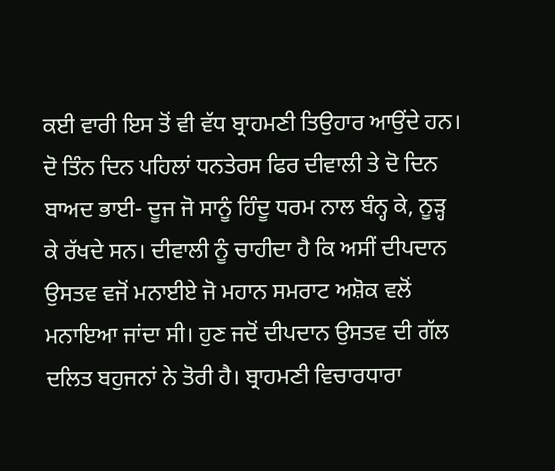ਕ‌ਈ ਵਾਰੀ ਇਸ ਤੋਂ ਵੀ ਵੱਧ ਬ੍ਰਾਹਮਣੀ ਤਿਉਹਾਰ ਆਉਂਦੇ ਹਨ। ਦੋ ਤਿੰਨ ਦਿਨ ਪਹਿਲਾਂ ਧਨਤੇਰਸ ਫਿਰ ਦੀਵਾਲੀ ਤੇ ਦੋ ਦਿਨ ਬਾਅਦ ਭਾ‌ਈ- ਦੂਜ ਜੋ ਸਾਨੂੰ ਹਿੰਦੂ ਧਰਮ ਨਾਲ ਬੰਨ੍ਹ ਕੇ, ਨੂੜ੍ਹ ਕੇ ਰੱਖਦੇ ਸਨ। ਦੀਵਾਲੀ ਨੂੰ ਚਾਹੀਦਾ ਹੈ ਕਿ ਅਸੀਂ ਦੀਪਦਾਨ ਉਸਤਵ ਵਜੋਂ ਮਨਾਈਏ ਜੋ ਮਹਾਨ ਸਮਰਾਟ ਅਸ਼ੋਕ ਵਲੋਂ ਮਨਾਇਆ ਜਾਂਦਾ ਸੀ। ਹੁਣ ਜਦੋਂ ਦੀਪਦਾਨ ਉਸਤਵ ਦੀ ਗੱਲ ਦਲਿਤ ਬਹੁਜਨਾਂ ਨੇ ਤੋਰੀ ਹੈ। ਬ੍ਰਾਹਮਣੀ ਵਿਚਾਰਧਾਰਾ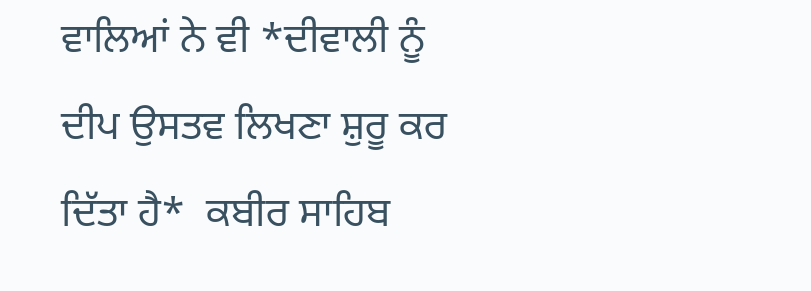ਵਾਲਿਆਂ ਨੇ ਵੀ *ਦੀਵਾਲੀ ਨੂੰ ਦੀਪ ਉਸਤਵ ਲਿਖਣਾ ਸ਼ੁਰੂ ਕਰ ਦਿੱਤਾ ਹੈ*  ਕਬੀਰ ਸਾਹਿਬ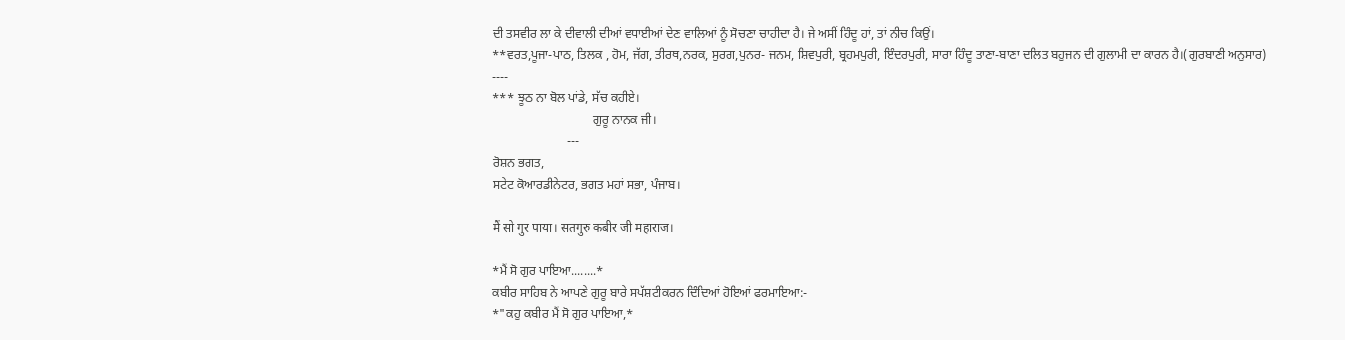ਦੀ ਤਸਵੀਰ ਲਾ ਕੇ ਦੀਵਾਲੀ ਦੀਆਂ ਵਧਾਈਆਂ ਦੇਣ ਵਾਲਿਆਂ ਨੂੰ ਸੋਚਣਾ ਚਾਹੀਦਾ ਹੈ। ਜੇ ਅਸੀਂ ਹਿੰਦੂ ਹਾਂ, ਤਾਂ ਨੀਚ ਕਿਉਂ।
**ਵਰਤ,ਪੂਜਾ-ਪਾਠ, ਤਿਲਕ , ਹੋਮ, ਜੱਗ, ਤੀਰਥ,ਨਰਕ, ਸੁਰਗ,ਪੁਨਰ- ਜਨਮ, ਸ਼ਿਵਪੁਰੀ, ਬ੍ਰਹਮਪੁਰੀ, ਇੰਦਰਪੁਰੀ, ਸਾਰਾ ਹਿੰਦੂ ਤਾਣਾ-ਬਾਣਾ ਦਲਿਤ ਬਹੁਜਨ ਦੀ ਗੁਲਾਮੀ ਦਾ ਕਾਰਨ ਹੈ।(ਗੁਰਬਾਣੀ ਅਨੁਸਾਰ)
----
*** ਝੂਠ ਨਾ ਬੋਲ ਪਾਂਡੇ, ਸੱਚ ਕਹੀਏ।
                                ਗੁਰੂ ਨਾਨਕ ਜੀ।
                        ---
ਰੋਸ਼ਨ ਭਗਤ,
ਸਟੇਟ ਕੋਆਰਡੀਨੇਟਰ, ਭਗਤ ਮਹਾਂ ਸਭਾ, ਪੰਜਾਬ।

मैं सो गुर पाया। सतगुरु कबीर जी महाराज।

*ਮੈਂ ਸੋ ਗੁਰ ਪਾਇਆ........*
ਕਬੀਰ ਸਾਹਿਬ ਨੇ ਆਪਣੇ ਗੁਰੂ ਬਾਰੇ ਸਪੱਸ਼ਟੀਕਰਨ ਦਿੰਦਿਆਂ ਹੋਇਆਂ ਫਰਮਾਇਆ:-
*"ਕਹੁ ਕਬੀਰ ਮੈਂ ਸੋ ਗੁਰ ਪਾਇਆ,*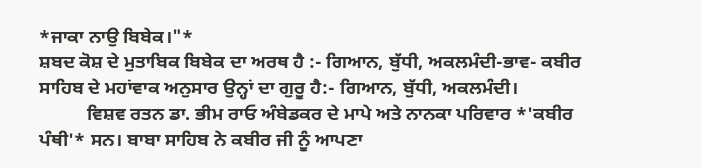*ਜਾਕਾ ਨਾਉ ਬਿਬੇਕ।"*
ਸ਼ਬਦ ਕੋਸ਼ ਦੇ ਮੁਤਾਬਿਕ ਬਿਬੇਕ ਦਾ ਅਰਥ ਹੈ :- ਗਿਆਨ, ਬੁੱਧੀ, ਅਕਲਮੰਦੀ-ਭਾਵ- ਕਬੀਰ ਸਾਹਿਬ ਦੇ ਮਹਾਂਵਾਕ ਅਨੁਸਾਰ ਉਨ੍ਹਾਂ ਦਾ ਗੁਰੂ ਹੈ:- ਗਿਆਨ, ਬੁੱਧੀ, ਅਕਲਮੰਦੀ।
          ਵਿਸ਼ਵ ਰਤਨ ਡਾ. ਭੀਮ ਰਾਓ ਅੰਬੇਡਕਰ ਦੇ ਮਾਪੇ ਅਤੇ ਨਾਨਕਾ ਪਰਿਵਾਰ *'ਕਬੀਰ ਪੰਥੀ'* ਸਨ। ਬਾਬਾ ਸਾਹਿਬ ਨੇ ਕਬੀਰ ਜੀ ਨੂੰ ਆਪਣਾ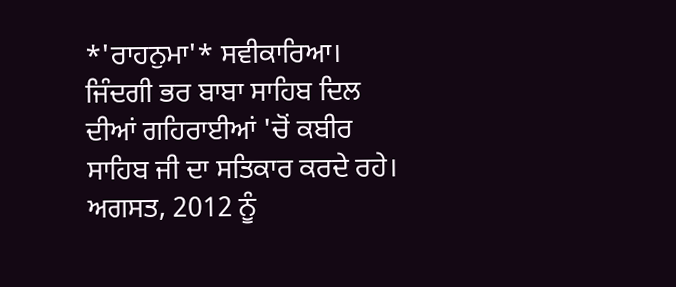*'ਰਾਹਨੁਮਾ'* ਸਵੀਕਾਰਿਆ। ਜਿੰਦਗੀ ਭਰ ਬਾਬਾ ਸਾਹਿਬ ਦਿਲ ਦੀਆਂ ਗਹਿਰਾਈਆਂ 'ਚੋਂ ਕਬੀਰ ਸਾਹਿਬ ਜੀ ਦਾ ਸਤਿਕਾਰ ਕਰਦੇ ਰਹੇ। ਅਗਸਤ, 2012 ਨੂੰ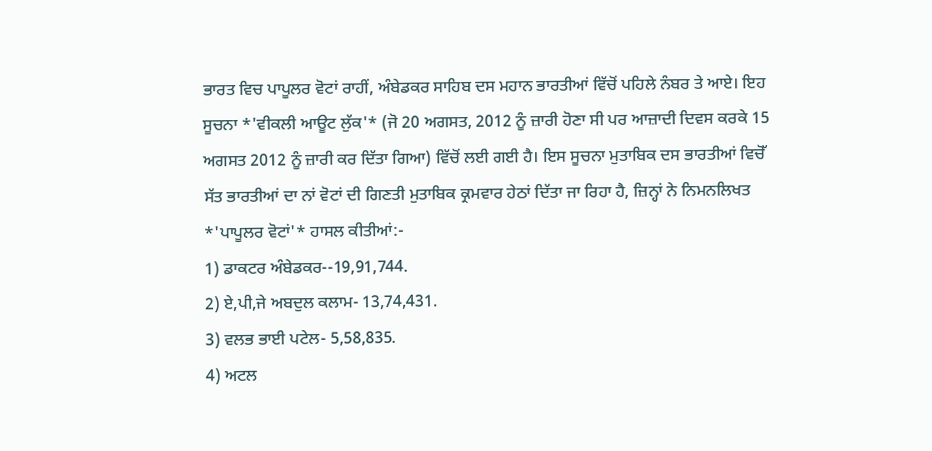ਭਾਰਤ ਵਿਚ ਪਾਪੂਲਰ ਵੋਟਾਂ ਰਾਹੀਂ, ਅੰਬੇਡਕਰ ਸਾਹਿਬ ਦਸ ਮਹਾਨ ਭਾਰਤੀਆਂ ਵਿੱਚੋਂ ਪਹਿਲੇ ਨੰਬਰ ਤੇ ਆਏ। ਇਹ ਸੂਚਨਾ *'ਵੀਕਲੀ ਆਊਟ ਲੁੱਕ'* (ਜੋ 20 ਅਗਸਤ, 2012 ਨੂੰ ਜ਼ਾਰੀ ਹੋਣਾ ਸੀ ਪਰ ਆਜ਼ਾਦੀ ਦਿਵਸ ਕਰਕੇ 15 ਅਗਸਤ 2012 ਨੂੰ ਜ਼ਾਰੀ ਕਰ ਦਿੱਤਾ ਗਿਆ) ਵਿੱਚੋਂ ਲ‌ਈ ਗ‌ਈ ਹੈ। ਇਸ ਸੂਚਨਾ ਮੁਤਾਬਿਕ ਦਸ ਭਾਰਤੀਆਂ ਵਿਚੋੱ  ਸੱਤ ਭਾਰਤੀਆਂ ਦਾ ਨਾਂ ਵੋਟਾਂ ਦੀ ਗਿਣਤੀ ਮੁਤਾਬਿਕ ਕ੍ਰਮਵਾਰ ਹੇਠਾਂ ਦਿੱਤਾ ਜਾ ਰਿਹਾ ਹੈ, ਜ਼ਿਨ੍ਹਾਂ ਨੇ ਨਿਮਨਲਿਖਤ *'ਪਾਪੂਲਰ ਵੋਟਾਂ'* ਹਾਸਲ ਕੀਤੀਆਂ:-
1) ਡਾਕਟਰ ਅੰਬੇਡਕਰ--19,91,744.
2) ਏ,ਪੀ,ਜੇ ਅਬਦੁਲ ਕਲਾਮ- 13,74,431.
3) ਵਲਭ ਭਾਈ ਪਟੇਲ- 5,58,835.
4) ਅਟਲ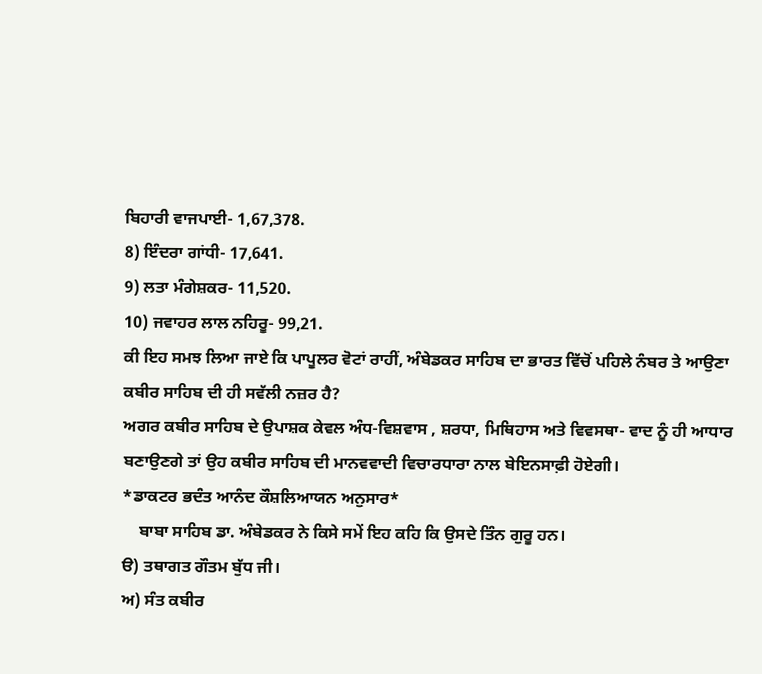ਬਿਹਾਰੀ ਵਾਜਪਾਈ- 1,67,378.
8) ਇੰਦਰਾ ਗਾਂਧੀ- 17,641.
9) ਲਤਾ ਮੰਗੇਸ਼ਕਰ- 11,520.
10) ਜਵਾਹਰ ਲਾਲ ਨਹਿਰੂ- 99,21.
ਕੀ ਇਹ ਸਮਝ ਲਿਆ ਜਾਏ ਕਿ ਪਾਪੂਲਰ ਵੋਟਾਂ ਰਾਹੀਂ, ਅੰਬੇਡਕਰ ਸਾਹਿਬ ਦਾ ਭਾਰਤ ਵਿੱਚੋਂ ਪਹਿਲੇ ਨੰਬਰ ਤੇ ਆਉਣਾ ਕਬੀਰ ਸਾਹਿਬ ਦੀ ਹੀ ਸਵੱਲੀ ਨਜ਼ਰ ਹੈ?
ਅਗਰ ਕਬੀਰ ਸਾਹਿਬ ਦੇ ਉਪਾਸ਼ਕ ਕੇਵਲ ਅੰਧ-ਵਿਸ਼ਵਾਸ , ਸ਼ਰਧਾ, ਮਿਥਿਹਾਸ ਅਤੇ ਵਿਵਸਥਾ- ਵਾਦ ਨੂੰ ਹੀ ਆਧਾਰ ਬਣਾਉਣਗੇ ਤਾਂ ਉਹ ਕਬੀਰ ਸਾਹਿਬ ਦੀ ਮਾਨਵਵਾਦੀ ਵਿਚਾਰਧਾਰਾ ਨਾਲ ਬੇਇਨਸਾਫ਼ੀ ਹੋਏਗੀ।
*ਡਾਕਟਰ ਭਦੰਤ ਆਨੰਦ ਕੌਸ਼ਲਿਆਯਨ ਅਨੁਸਾਰ*
    ਬਾਬਾ ਸਾਹਿਬ ਡਾ. ਅੰਬੇਡਕਰ ਨੇ ਕਿਸੇ ਸਮੇਂ ਇਹ ਕਹਿ ਕਿ ਉਸਦੇ ਤਿੰਨ ਗੁਰੂ ਹਨ।
ੳ) ਤਥਾਗਤ ਗੌਤਮ ਬੁੱਧ ਜੀ।
ਅ) ਸੰਤ ਕਬੀਰ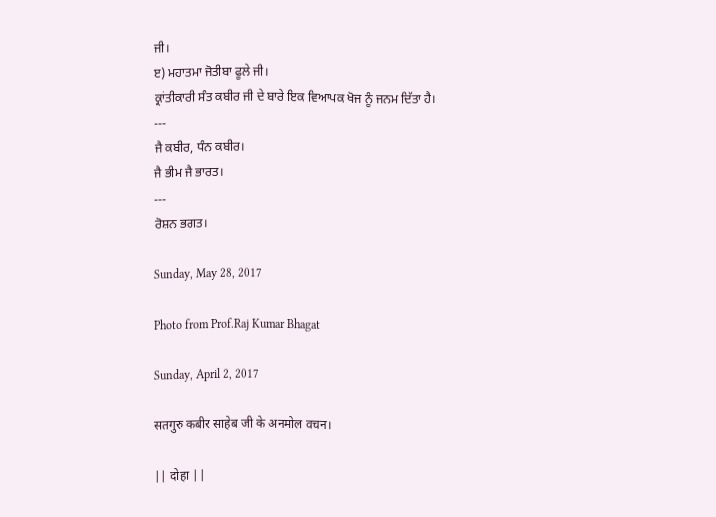ਜੀ।
ੲ) ਮਹਾਤਮਾ ਜੋਤੀਬਾ ਫੂਲੇ ਜੀ।
ਕ੍ਰਾਂਤੀਕਾਰੀ ਸੰਤ ਕਬੀਰ ਜੀ ਦੇ ਬਾਰੇ ਇਕ ਵਿਆਪਕ ਖੋਜ ਨੂੰ ਜਨਮ ਦਿੱਤਾ ਹੈ।
---
ਜੈ ਕਬੀਰ, ਧੰਨ ਕਬੀਰ।
ਜੈ ਭੀਮ ਜੈ ਭਾਰਤ।
---
ਰੋਸ਼ਨ ਭਗਤ।

Sunday, May 28, 2017

Photo from Prof.Raj Kumar Bhagat

Sunday, April 2, 2017

सतगुरु कबीर साहेब जी के अनमोल वचन।

|| दोहा ||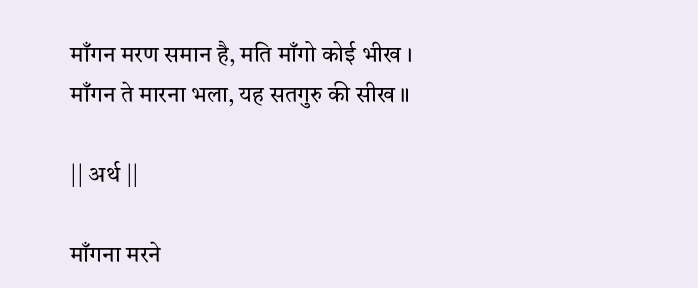माँगन मरण समान है, मति माँगो कोई भीख ।
माँगन ते मारना भला, यह सतगुरु की सीख ॥

|| अर्थ ||

माँगना मरने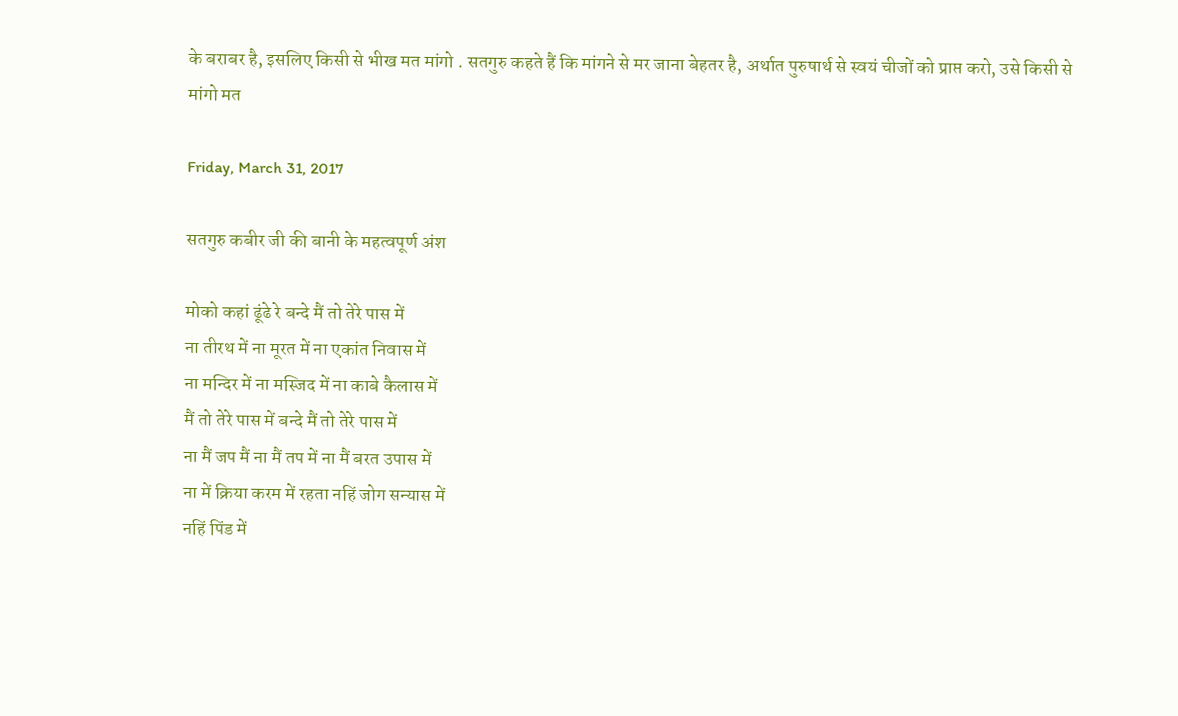के बराबर है, इसलिए किसी से भीख मत मांगो . सतगुरु कहते हैं कि मांगने से मर जाना बेहतर है, अर्थात पुरुषार्थ से स्वयं चीजों को प्राप्त करो, उसे किसी से मांगो मत

Friday, March 31, 2017

सतगुरु कबीर जी की बानी के महत्वपूर्ण अंश

मोको कहां ढूंढे रे बन्दे मैं तो तेरे पास में
ना तीरथ में ना मूरत में ना एकांत निवास में
ना मन्दिर में ना मस्जिद में ना काबे कैलास में
मैं तो तेरे पास में बन्दे मैं तो तेरे पास में
ना मैं जप मैं ना मैं तप में ना मैं बरत उपास में
ना में क्रिया करम में रहता नहिं जोग सन्यास में
नहिं पिंड में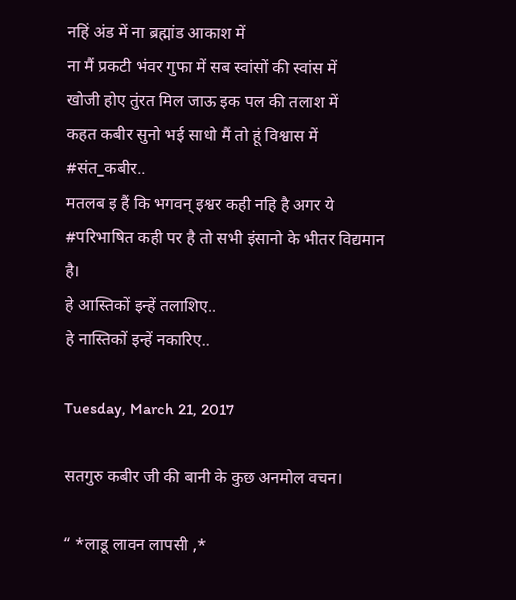नहिं अंड में ना ब्रह्मांड आकाश में
ना मैं प्रकटी भंवर गुफा में सब स्वांसों की स्वांस में
खोजी होए तुंरत मिल जाऊ इक पल की तलाश में
कहत कबीर सुनो भई साधो मैं तो हूं विश्वास में
#संत_कबीर..
मतलब इ हैं कि भगवन् इश्वर कही नहि है अगर ये #परिभाषित कही पर है तो सभी इंसानो के भीतर विद्यमान है।
हे आस्तिकों इन्हें तलाशिए..
हे नास्तिकों इन्हें नकारिए..

Tuesday, March 21, 2017

सतगुरु कबीर जी की बानी के कुछ अनमोल वचन।

“ *लाडू लावन लापसी ,*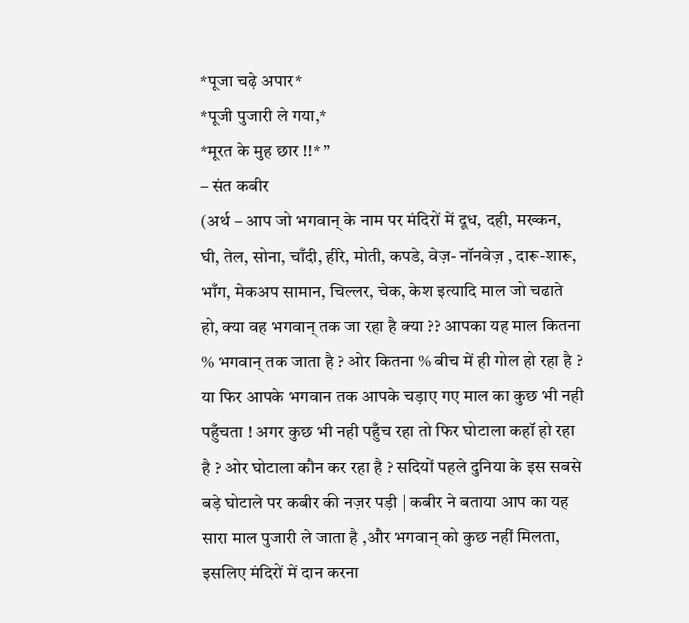*पूजा चढ़े अपार*
*पूजी पुजारी ले गया,*
*मूरत के मुह छार !!* ”
– संत कबीर
(अर्थ – आप जो भगवान् के नाम पर मंदिरों में दूध, दही, मख्कन, घी, तेल, सोना, चाँदी, हीरे, मोती, कपडे, वेज़- नॉनवेज़ , दारू-शारू, भाँग, मेकअप सामान, चिल्लर, चेक, केश इत्यादि माल जो चढाते हो, क्या वह भगवान् तक जा रहा है क्या ?? आपका यह माल कितना % भगवान् तक जाता है ? ओर कितना % बीच में ही गोल हो रहा है ? या फिर आपके भगवान तक आपके चड़ाए गए माल का कुछ भी नही पहुँचता ! अगर कुछ भी नही पहुँच रहा तो फिर घोटाला कहॉ हो रहा है ? ओर घोटाला कौन कर रहा है ? सदियों पहले दुनिया के इस सबसे बड़े घोटाले पर कबीर की नज़र पड़ी | कबीर ने बताया आप का यह सारा माल पुजारी ले जाता है ,और भगवान् को कुछ नहीं मिलता, इसलिए मंदिरों में दान करना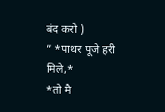बंद करो )
” *पाथर पूजे हरी मिले,*
*तो मै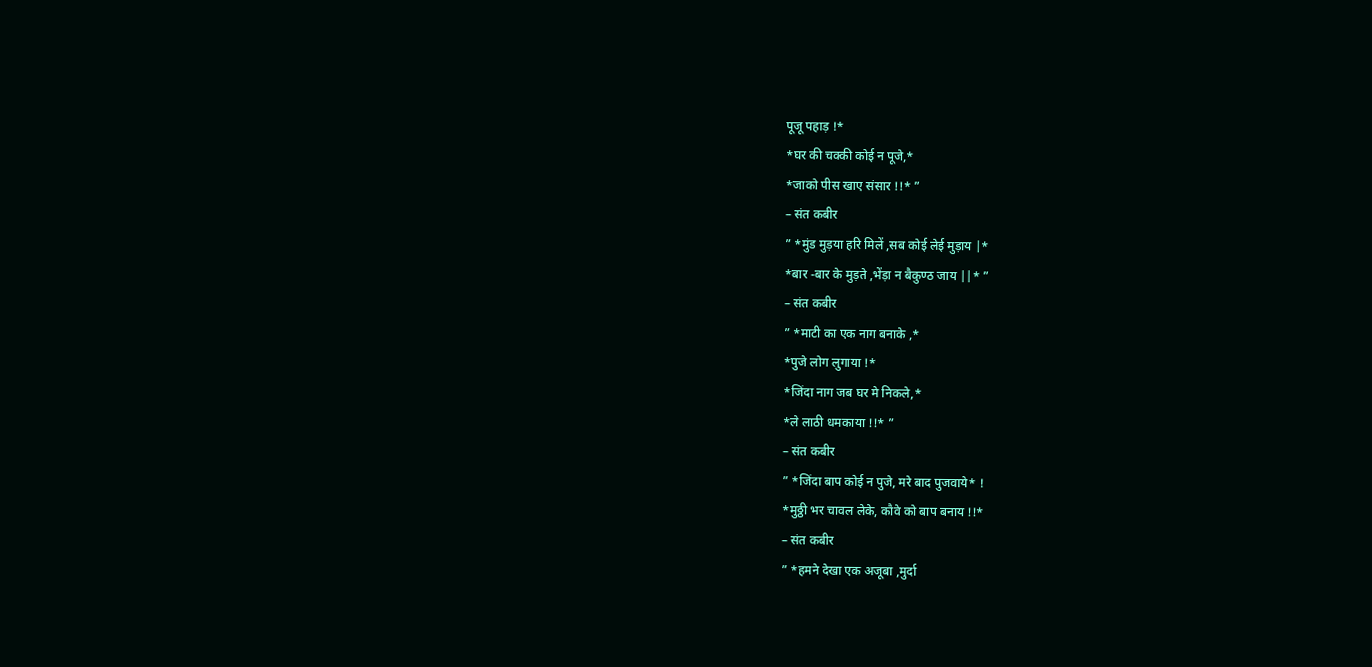पूजू पहाड़ !*
*घर की चक्की कोई न पूजे,*
*जाको पीस खाए संसार !!* ”
– संत कबीर
” *मुंड मुड़या हरि मिलें ,सब कोई लेई मुड़ाय |*
*बार -बार के मुड़ते ,भेंड़ा न बैकुण्ठ जाय ||* ”
– संत कबीर
” *माटी का एक नाग बनाके ,*
*पुजे लोग लुगाया !*
*जिंदा नाग जब घर मे निकले,*
*ले लाठी धमकाया !!* ”
– संत कबीर
” *जिंदा बाप कोई न पुजे, मरे बाद पुजवाये* !
*मुठ्ठी भर चावल लेके, कौवे को बाप बनाय !!*
– संत कबीर
” *हमने देखा एक अजूबा ,मुर्दा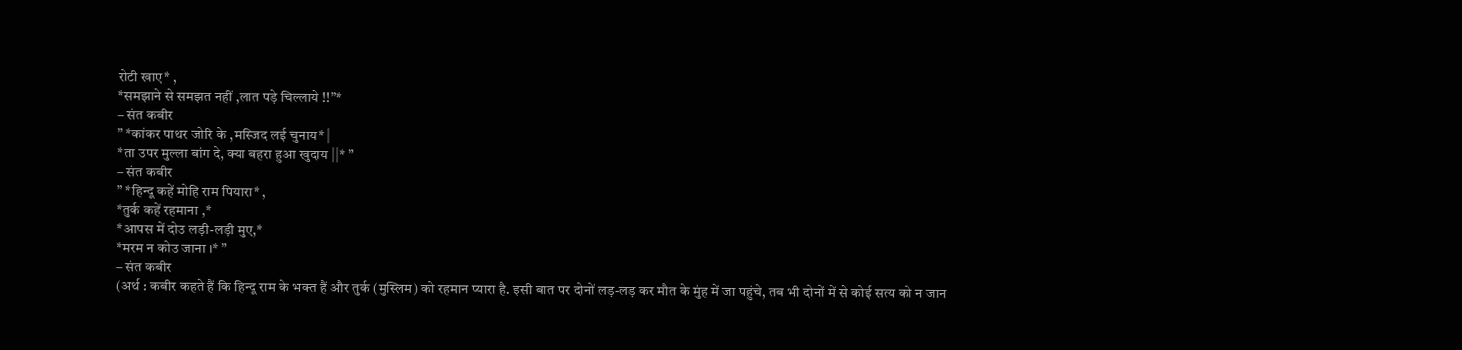रोटी खाए* ,
*समझाने से समझत नहीं ,लात पड़े चिल्लाये !!”*
– संत कबीर
” *कांकर पाथर जोरि के ,मस्जिद लई चुनाय* |
*ता उपर मुल्ला बांग दे, क्या बहरा हुआ खुदाय ||* ”
– संत कबीर
” *हिन्दू कहें मोहि राम पियारा* ,
*तुर्क कहें रहमाना ,*
*आपस में दोउ लड़ी-लड़ी मुए,*
*मरम न कोउ जाना ।* ”
– संत कबीर
(अर्थ : कबीर कहते हैं कि हिन्दू राम के भक्त हैं और तुर्क (मुस्लिम) को रहमान प्यारा है. इसी बात पर दोनों लड़-लड़ कर मौत के मुंह में जा पहुंचे, तब भी दोनों में से कोई सत्य को न जान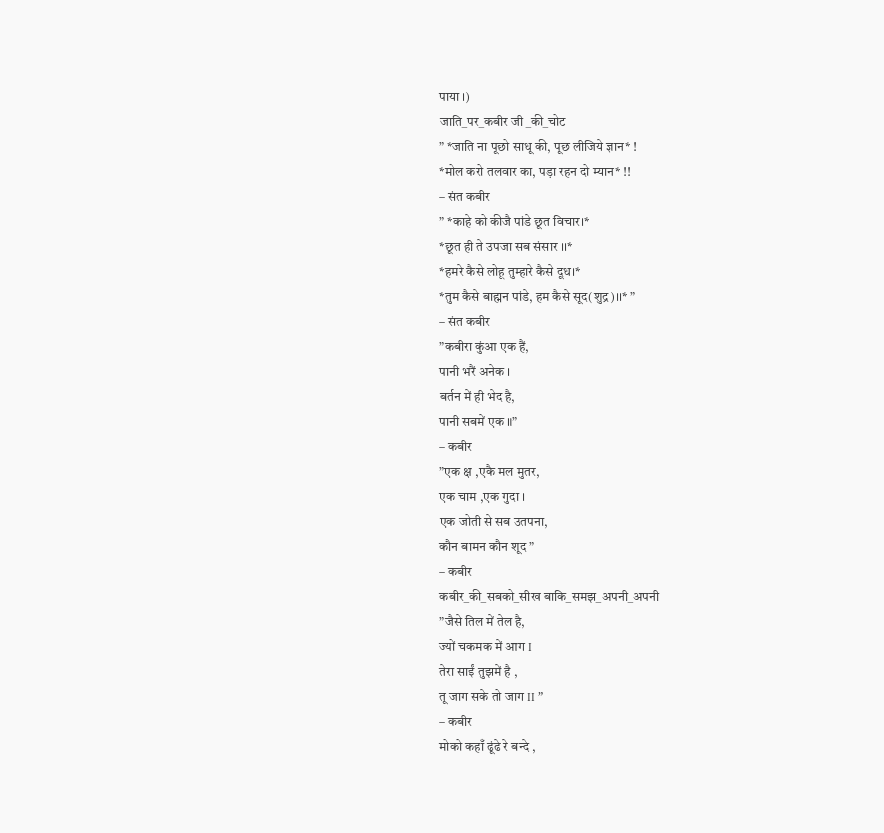पाया ।)
जाति_पर_कबीर जी _की_चोट
” *जाति ना पूछो साधू की, पूछ लीजिये ज्ञान* !
*मोल करो तलवार का, पड़ा रहन दो म्यान* !!
– संत कबीर
” *काहे को कीजै पांडे छूत विचार।*
*छूत ही ते उपजा सब संसार ।।*
*हमरे कैसे लोहू तुम्हारे कैसे दूध।*
*तुम कैसे बाह्मन पांडे, हम कैसे सूद(शुद्र)।।* ”
– संत कबीर
”कबीरा कुंआ एक हैं,
पानी भरैं अनेक ।
बर्तन में ही भेद है,
पानी सबमें एक ॥”
– कबीर
”एक क्ष ,एकै मल मुतर,
एक चाम ,एक गुदा ।
एक जोती से सब उतपना,
कौन बामन कौन शूद ”
– कबीर
कबीर_की_सबको_सीख बाकि_समझ_अपनी_अपनी
”जैसे तिल में तेल है,
ज्यों चकमक में आग I
तेरा साईं तुझमें है ,
तू जाग सके तो जाग II ”
– कबीर
मोको कहाँ ढूंढे रे बन्दे ,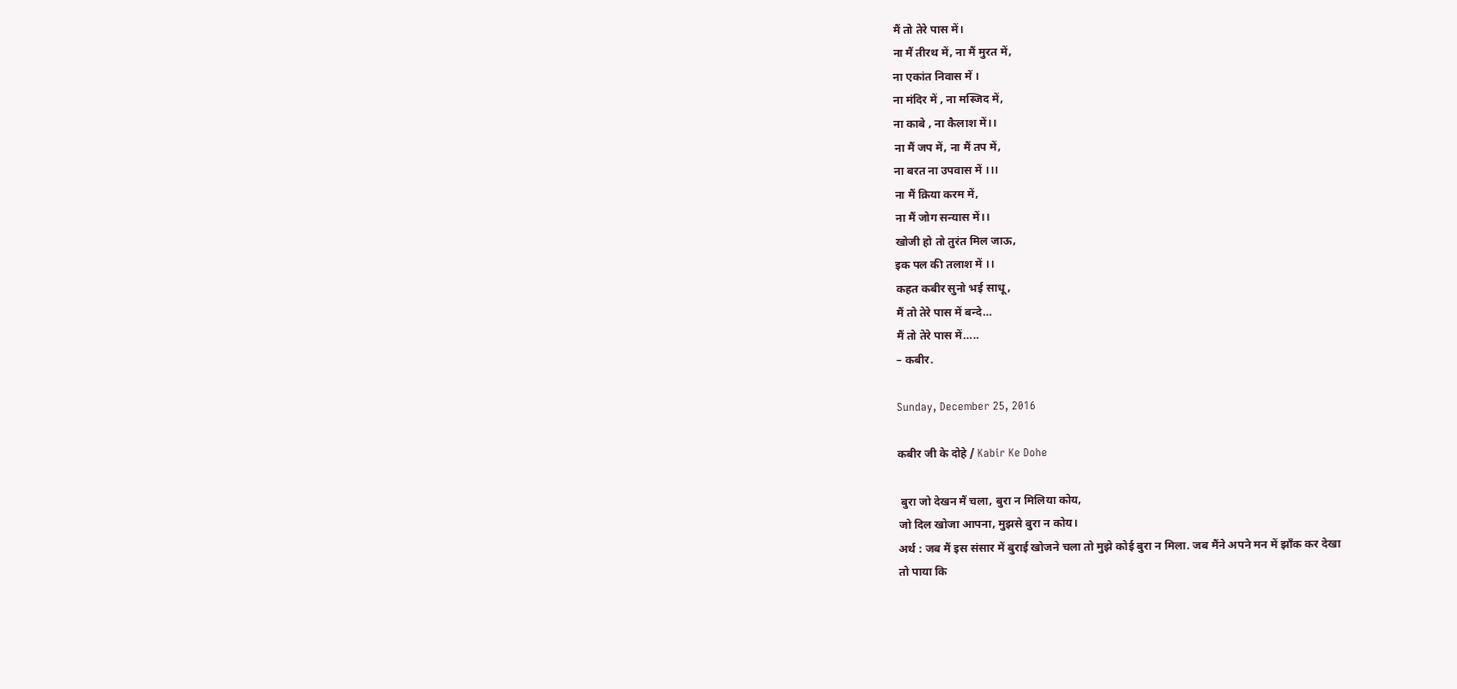मैं तो तेरे पास में।
ना मैं तीरथ में, ना मैं मुरत में,
ना एकांत निवास में ।
ना मंदिर में , ना मस्जिद में,
ना काबे , ना कैलाश में।।
ना मैं जप में, ना मैं तप में,
ना बरत ना उपवास में ।।।
ना मैं क्रिया करम में,
ना मैं जोग सन्यास में।।
खोजी हो तो तुरंत मिल जाऊ,
इक पल की तलाश में ।।
कहत कबीर सुनो भई साधू,
मैं तो तेरे पास में बन्दे…
मैं तो तेरे पास में…..
– कबीर.

Sunday, December 25, 2016

कबीर जी के दोहे / Kabir Ke Dohe

 बुरा जो देखन मैं चला, बुरा न मिलिया कोय,
जो दिल खोजा आपना, मुझसे बुरा न कोय।
अर्थ : जब मैं इस संसार में बुराई खोजने चला तो मुझे कोई बुरा न मिला. जब मैंने अपने मन में झाँक कर देखा
तो पाया कि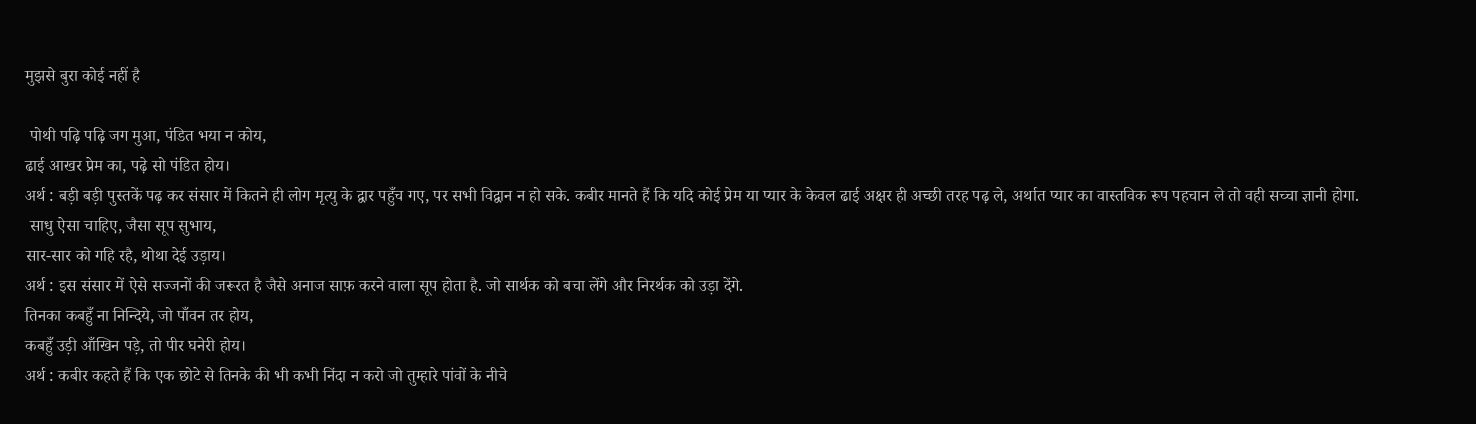मुझसे बुरा कोई नहीं है

 पोथी पढ़ि पढ़ि जग मुआ, पंडित भया न कोय,
ढाई आखर प्रेम का, पढ़े सो पंडित होय।
अर्थ : बड़ी बड़ी पुस्तकें पढ़ कर संसार में कितने ही लोग मृत्यु के द्वार पहुँच गए, पर सभी विद्वान न हो सके. कबीर मानते हैं कि यदि कोई प्रेम या प्यार के केवल ढाई अक्षर ही अच्छी तरह पढ़ ले, अर्थात प्यार का वास्तविक रूप पहचान ले तो वही सच्चा ज्ञानी होगा.
 साधु ऐसा चाहिए, जैसा सूप सुभाय,
सार-सार को गहि रहै, थोथा देई उड़ाय।
अर्थ : इस संसार में ऐसे सज्जनों की जरूरत है जैसे अनाज साफ़ करने वाला सूप होता है. जो सार्थक को बचा लेंगे और निरर्थक को उड़ा देंगे.
तिनका कबहुँ ना निन्दिये, जो पाँवन तर होय,
कबहुँ उड़ी आँखिन पड़े, तो पीर घनेरी होय।
अर्थ : कबीर कहते हैं कि एक छोटे से तिनके की भी कभी निंदा न करो जो तुम्हारे पांवों के नीचे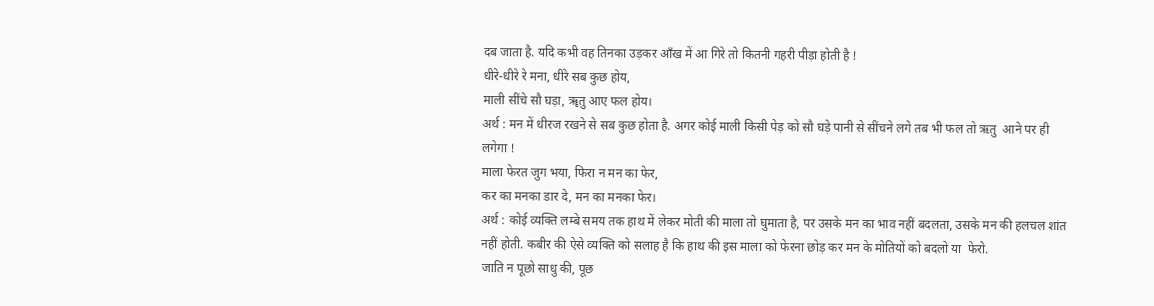दब जाता है. यदि कभी वह तिनका उड़कर आँख में आ गिरे तो कितनी गहरी पीड़ा होती है !
धीरे-धीरे रे मना, धीरे सब कुछ होय,
माली सींचे सौ घड़ा, ॠतु आए फल होय।
अर्थ : मन में धीरज रखने से सब कुछ होता है. अगर कोई माली किसी पेड़ को सौ घड़े पानी से सींचने लगे तब भी फल तो ऋतु  आने पर ही लगेगा !
माला फेरत जुग भया, फिरा न मन का फेर,
कर का मनका डार दे, मन का मनका फेर।
अर्थ : कोई व्यक्ति लम्बे समय तक हाथ में लेकर मोती की माला तो घुमाता है, पर उसके मन का भाव नहीं बदलता, उसके मन की हलचल शांत नहीं होती. कबीर की ऐसे व्यक्ति को सलाह है कि हाथ की इस माला को फेरना छोड़ कर मन के मोतियों को बदलो या  फेरो.
जाति न पूछो साधु की, पूछ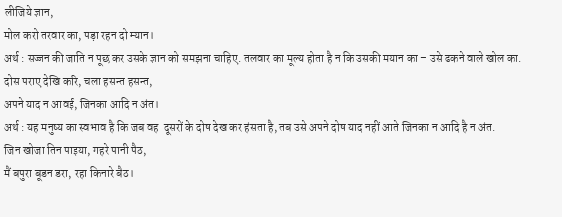लीजिये ज्ञान,
मोल करो तरवार का, पड़ा रहन दो म्यान।
अर्थ : सज्जन की जाति न पूछ कर उसके ज्ञान को समझना चाहिए. तलवार का मूल्य होता है न कि उसकी मयान का – उसे ढकने वाले खोल का.
दोस पराए देखि करि, चला हसन्त हसन्त,
अपने याद न आवई, जिनका आदि न अंत।
अर्थ : यह मनुष्य का स्वभाव है कि जब वह  दूसरों के दोष देख कर हंसता है, तब उसे अपने दोष याद नहीं आते जिनका न आदि है न अंत.
जिन खोजा तिन पाइया, गहरे पानी पैठ,
मैं बपुरा बूडन डरा, रहा किनारे बैठ।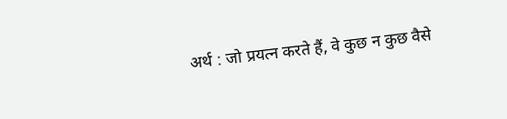अर्थ : जो प्रयत्न करते हैं, वे कुछ न कुछ वैसे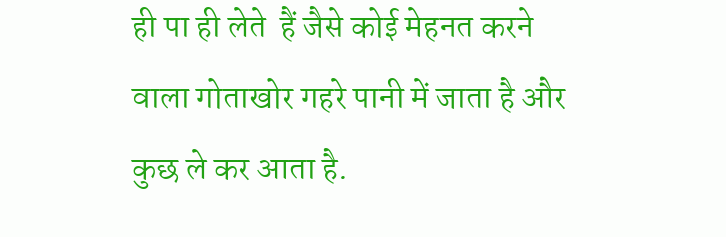ही पा ही लेते  हैं जैसे कोई मेहनत करने वाला गोताखोर गहरे पानी में जाता है और कुछ ले कर आता है.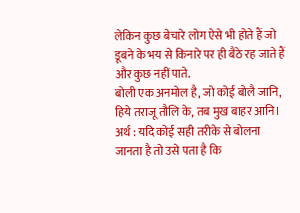लेकिन कुछ बेचारे लोग ऐसे भी होते हैं जो डूबने के भय से किनारे पर ही बैठे रह जाते हैं और कुछ नहीं पाते.
बोली एक अनमोल है, जो कोई बोलै जानि,
हिये तराजू तौलि के, तब मुख बाहर आनि।
अर्थ : यदि कोई सही तरीके से बोलना जानता है तो उसे पता है कि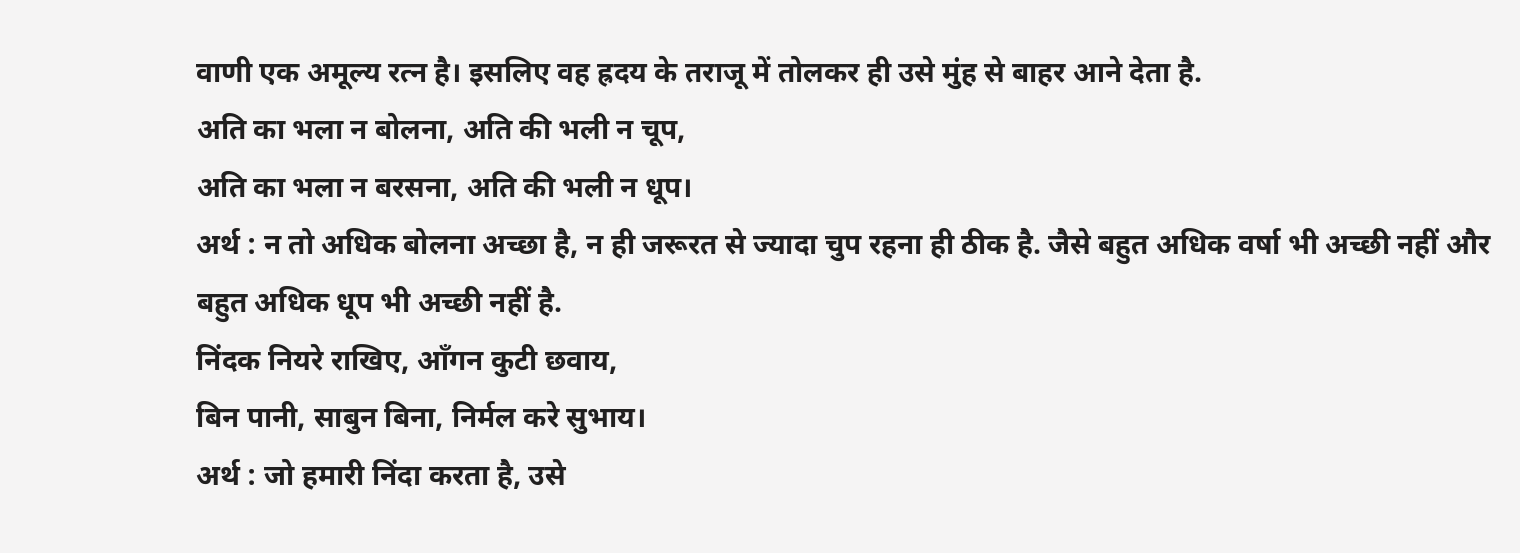वाणी एक अमूल्य रत्न है। इसलिए वह ह्रदय के तराजू में तोलकर ही उसे मुंह से बाहर आने देता है.
अति का भला न बोलना, अति की भली न चूप,
अति का भला न बरसना, अति की भली न धूप।
अर्थ : न तो अधिक बोलना अच्छा है, न ही जरूरत से ज्यादा चुप रहना ही ठीक है. जैसे बहुत अधिक वर्षा भी अच्छी नहीं और बहुत अधिक धूप भी अच्छी नहीं है.
निंदक नियरे राखिए, ऑंगन कुटी छवाय,
बिन पानी, साबुन बिना, निर्मल करे सुभाय।
अर्थ : जो हमारी निंदा करता है, उसे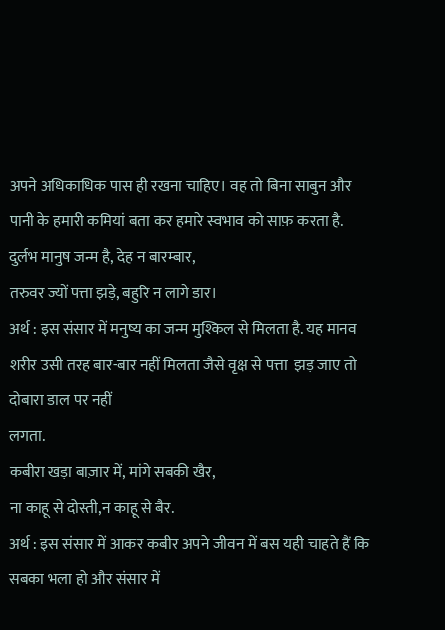अपने अधिकाधिक पास ही रखना चाहिए। वह तो बिना साबुन और पानी के हमारी कमियां बता कर हमारे स्वभाव को साफ़ करता है.
दुर्लभ मानुष जन्म है, देह न बारम्बार,
तरुवर ज्यों पत्ता झड़े, बहुरि न लागे डार।
अर्थ : इस संसार में मनुष्य का जन्म मुश्किल से मिलता है. यह मानव शरीर उसी तरह बार-बार नहीं मिलता जैसे वृक्ष से पत्ता  झड़ जाए तो दोबारा डाल पर नहीं
लगता.
कबीरा खड़ा बाज़ार में, मांगे सबकी खैर,
ना काहू से दोस्ती,न काहू से बैर.
अर्थ : इस संसार में आकर कबीर अपने जीवन में बस यही चाहते हैं कि सबका भला हो और संसार में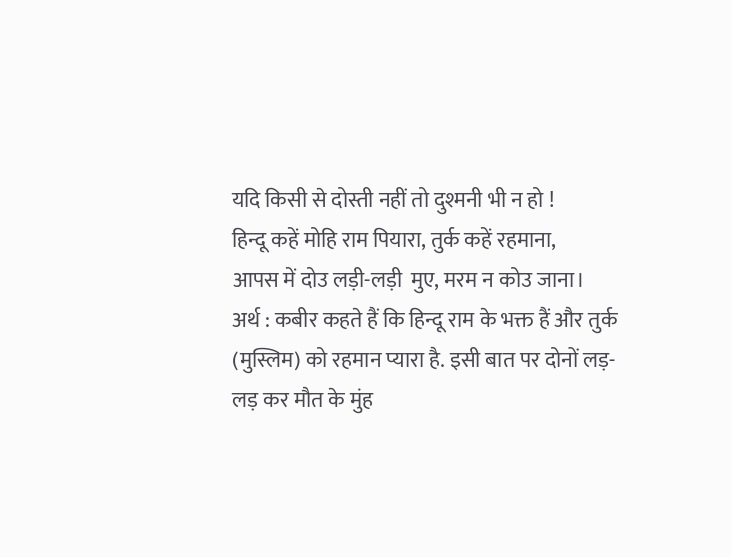यदि किसी से दोस्ती नहीं तो दुश्मनी भी न हो !
हिन्दू कहें मोहि राम पियारा, तुर्क कहें रहमाना,
आपस में दोउ लड़ी-लड़ी  मुए, मरम न कोउ जाना।
अर्थ : कबीर कहते हैं कि हिन्दू राम के भक्त हैं और तुर्क (मुस्लिम) को रहमान प्यारा है. इसी बात पर दोनों लड़-लड़ कर मौत के मुंह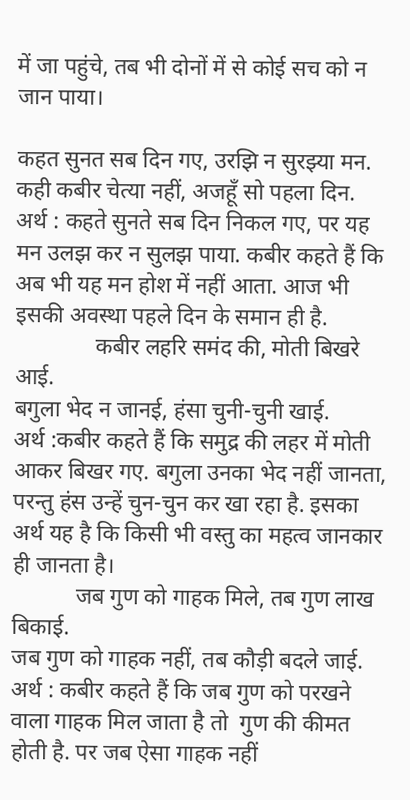में जा पहुंचे, तब भी दोनों में से कोई सच को न जान पाया।

कहत सुनत सब दिन गए, उरझि न सुरझ्या मन.
कही कबीर चेत्या नहीं, अजहूँ सो पहला दिन.
अर्थ : कहते सुनते सब दिन निकल गए, पर यह मन उलझ कर न सुलझ पाया. कबीर कहते हैं कि अब भी यह मन होश में नहीं आता. आज भी इसकी अवस्था पहले दिन के समान ही है.
              कबीर लहरि समंद की, मोती बिखरे आई.
बगुला भेद न जानई, हंसा चुनी-चुनी खाई.
अर्थ :कबीर कहते हैं कि समुद्र की लहर में मोती आकर बिखर गए. बगुला उनका भेद नहीं जानता, परन्तु हंस उन्हें चुन-चुन कर खा रहा है. इसका अर्थ यह है कि किसी भी वस्तु का महत्व जानकार ही जानता है।
           जब गुण को गाहक मिले, तब गुण लाख बिकाई.
जब गुण को गाहक नहीं, तब कौड़ी बदले जाई.
अर्थ : कबीर कहते हैं कि जब गुण को परखने वाला गाहक मिल जाता है तो  गुण की कीमत होती है. पर जब ऐसा गाहक नहीं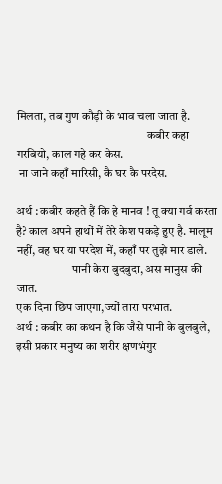मिलता, तब गुण कौड़ी के भाव चला जाता है.
                                                      कबीर कहा गरबियो, काल गहे कर केस.
 ना जाने कहाँ मारिसी, कै घर कै परदेस.

अर्थ : कबीर कहते हैं कि हे मानव ! तू क्या गर्व करता है? काल अपने हाथों में तेरे केश पकड़े हुए है. मालूम नहीं, वह घर या परदेश में, कहाँ पर तुझे मार डाले.
                       पानी केरा बुदबुदा, अस मानुस की जात.
एक दिना छिप जाएगा,ज्यों तारा परभात.
अर्थ : कबीर का कथन है कि जैसे पानी के बुलबुले, इसी प्रकार मनुष्य का शरीर क्षणभंगुर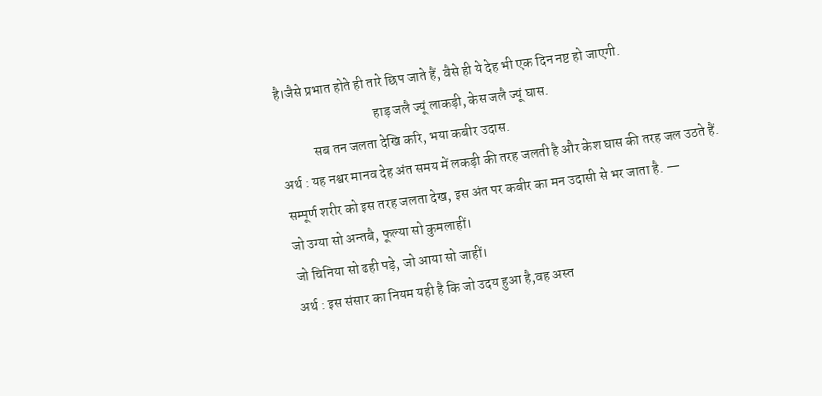है।जैसे प्रभात होते ही तारे छिप जाते हैं, वैसे ही ये देह भी एक दिन नष्ट हो जाएगी.
                                   हाड़ जलै ज्यूं लाकड़ी, केस जलै ज्यूं घास.
            सब तन जलता देखि करि, भया कबीर उदास.
अर्थ : यह नश्वर मानव देह अंत समय में लकड़ी की तरह जलती है और केश घास की तरह जल उठते हैं. सम्पूर्ण शरीर को इस तरह जलता देख, इस अंत पर कबीर का मन उदासी से भर जाता है. —
जो उग्या सो अन्तबै, फूल्या सो कुमलाहीं।
जो चिनिया सो ढही पड़े, जो आया सो जाहीं।
अर्थ : इस संसार का नियम यही है कि जो उदय हुआ है,वह अस्त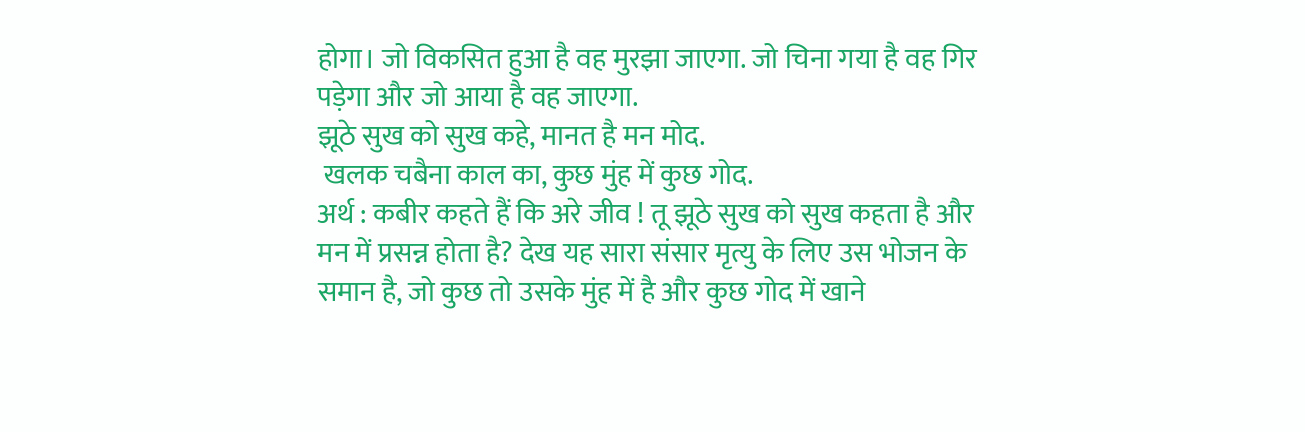होगा। जो विकसित हुआ है वह मुरझा जाएगा. जो चिना गया है वह गिर पड़ेगा और जो आया है वह जाएगा.
झूठे सुख को सुख कहे, मानत है मन मोद.
 खलक चबैना काल का, कुछ मुंह में कुछ गोद.
अर्थ : कबीर कहते हैं कि अरे जीव ! तू झूठे सुख को सुख कहता है और मन में प्रसन्न होता है? देख यह सारा संसार मृत्यु के लिए उस भोजन के समान है, जो कुछ तो उसके मुंह में है और कुछ गोद में खाने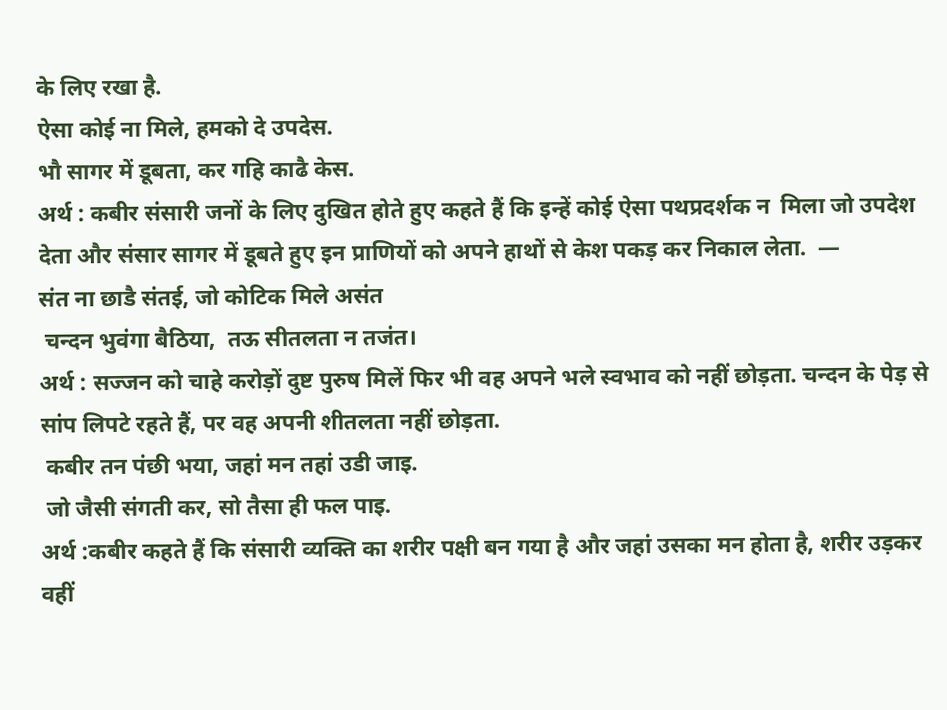के लिए रखा है.
ऐसा कोई ना मिले, हमको दे उपदेस.
भौ सागर में डूबता, कर गहि काढै केस.
अर्थ : कबीर संसारी जनों के लिए दुखित होते हुए कहते हैं कि इन्हें कोई ऐसा पथप्रदर्शक न  मिला जो उपदेश देता और संसार सागर में डूबते हुए इन प्राणियों को अपने हाथों से केश पकड़ कर निकाल लेता.  —
संत ना छाडै संतई, जो कोटिक मिले असंत
 चन्दन भुवंगा बैठिया,  तऊ सीतलता न तजंत।
अर्थ : सज्जन को चाहे करोड़ों दुष्ट पुरुष मिलें फिर भी वह अपने भले स्वभाव को नहीं छोड़ता. चन्दन के पेड़ से सांप लिपटे रहते हैं, पर वह अपनी शीतलता नहीं छोड़ता.
 कबीर तन पंछी भया, जहां मन तहां उडी जाइ.
 जो जैसी संगती कर, सो तैसा ही फल पाइ.
अर्थ :कबीर कहते हैं कि संसारी व्यक्ति का शरीर पक्षी बन गया है और जहां उसका मन होता है, शरीर उड़कर वहीं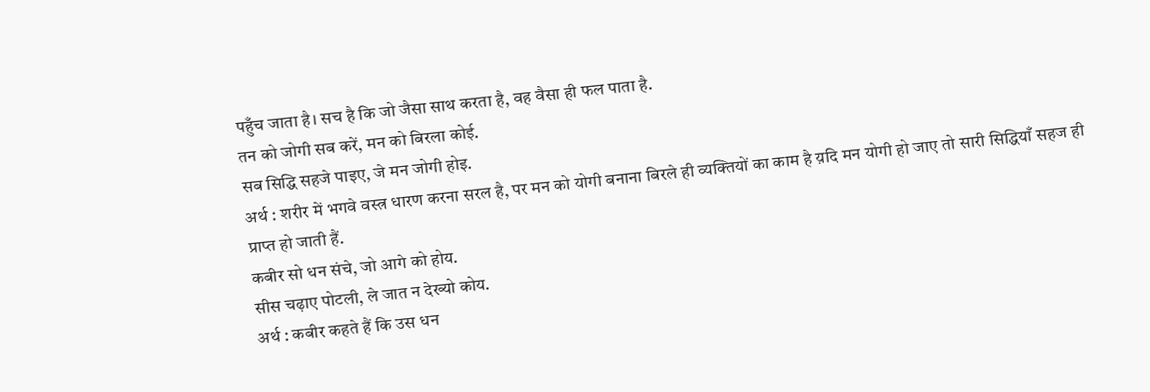पहुँच जाता है। सच है कि जो जैसा साथ करता है, वह वैसा ही फल पाता है.
तन को जोगी सब करें, मन को बिरला कोई.
सब सिद्धि सहजे पाइए, जे मन जोगी होइ.
अर्थ : शरीर में भगवे वस्त्र धारण करना सरल है, पर मन को योगी बनाना बिरले ही व्यक्तियों का काम है य़दि मन योगी हो जाए तो सारी सिद्धियाँ सहज ही प्राप्त हो जाती हैं.
कबीर सो धन संचे, जो आगे को होय.
सीस चढ़ाए पोटली, ले जात न देख्यो कोय.
अर्थ : कबीर कहते हैं कि उस धन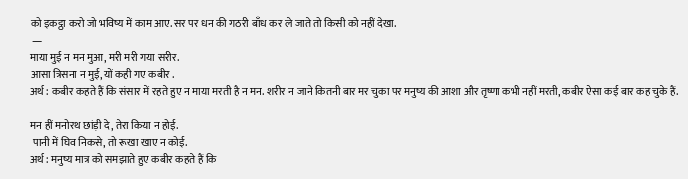को इकट्ठा करो जो भविष्य में काम आए. सर पर धन की गठरी बाँध कर ले जाते तो किसी को नहीं देखा.
 —
माया मुई न मन मुआ, मरी मरी गया सरीर.
आसा त्रिसना न मुई, यों कही गए कबीर .
अर्थ : कबीर कहते हैं कि संसार में रहते हुए न माया मरती है न मन. शरीर न जाने कितनी बार मर चुका पर मनुष्य की आशा और तृष्णा कभी नहीं मरती, कबीर ऐसा कई बार कह चुके हैं.

मन हीं मनोरथ छांड़ी दे, तेरा किया न होई.
 पानी में घिव निकसे, तो रूखा खाए न कोई.
अर्थ : मनुष्य मात्र को समझाते हुए कबीर कहते हैं कि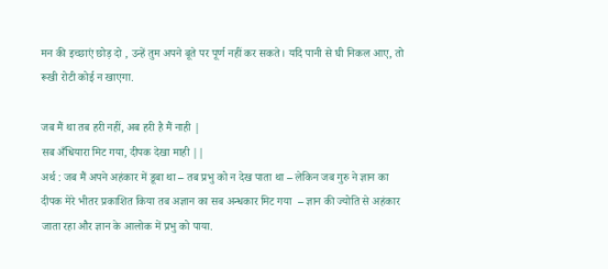मन की इच्छाएं छोड़ दो , उन्हें तुम अपने बूते पर पूर्ण नहीं कर सकते। यदि पानी से घी निकल आए, तो रूखी रोटी कोई न खाएगा.

जब मैं था तब हरी नहीं, अब हरी है मैं नाही |
सब अँधियारा मिट गया, दीपक देखा माही ||
अर्थ : जब मैं अपने अहंकार में डूबा था – तब प्रभु को न देख पाता था – लेकिन जब गुरु ने ज्ञान का दीपक मेरे भीतर प्रकाशित किया तब अज्ञान का सब अन्धकार मिट गया  – ज्ञान की ज्योति से अहंकार जाता रहा और ज्ञान के आलोक में प्रभु को पाया.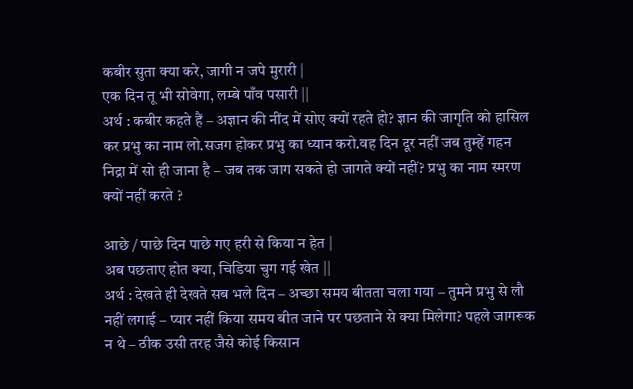कबीर सुता क्या करे, जागी न जपे मुरारी |
एक दिन तू भी सोवेगा, लम्बे पाँव पसारी ||
अर्थ : कबीर कहते हैं – अज्ञान की नींद में सोए क्यों रहते हो? ज्ञान की जागृति को हासिल कर प्रभु का नाम लो.सजग होकर प्रभु का ध्यान करो.वह दिन दूर नहीं जब तुम्हें गहन निद्रा में सो ही जाना है – जब तक जाग सकते हो जागते क्यों नहीं? प्रभु का नाम स्मरण क्यों नहीं करते ?

आछे / पाछे दिन पाछे गए हरी से किया न हेत |
अब पछताए होत क्या, चिडिया चुग गई खेत ||
अर्थ : देखते ही देखते सब भले दिन – अच्छा समय बीतता चला गया – तुमने प्रभु से लौ नहीं लगाई – प्यार नहीं किया समय बीत जाने पर पछताने से क्या मिलेगा? पहले जागरूक न थे – ठीक उसी तरह जैसे कोई किसान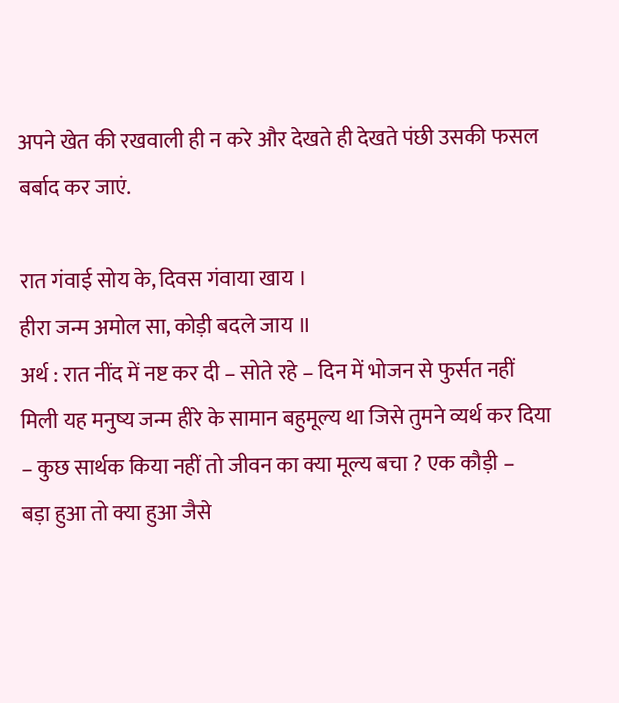अपने खेत की रखवाली ही न करे और देखते ही देखते पंछी उसकी फसल बर्बाद कर जाएं.

रात गंवाई सोय के, दिवस गंवाया खाय ।
हीरा जन्म अमोल सा, कोड़ी बदले जाय ॥
अर्थ : रात नींद में नष्ट कर दी – सोते रहे – दिन में भोजन से फुर्सत नहीं मिली यह मनुष्य जन्म हीरे के सामान बहुमूल्य था जिसे तुमने व्यर्थ कर दिया – कुछ सार्थक किया नहीं तो जीवन का क्या मूल्य बचा ? एक कौड़ी –
बड़ा हुआ तो क्या हुआ जैसे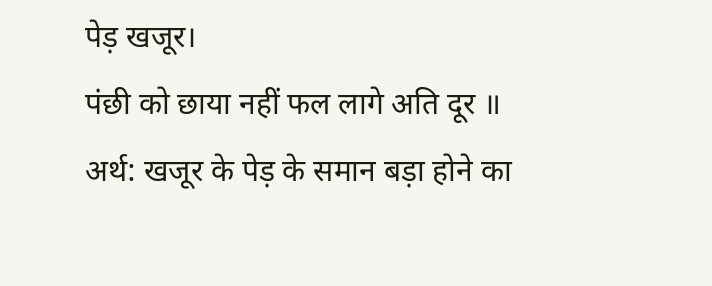पेड़ खजूर।
पंछी को छाया नहीं फल लागे अति दूर ॥
अर्थ: खजूर के पेड़ के समान बड़ा होने का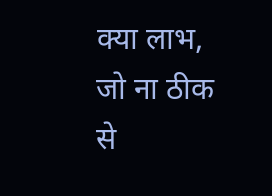क्या लाभ, जो ना ठीक से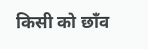किसी को छाँव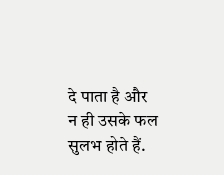दे पाता है और न ही उसके फल सुलभ होते हैं.